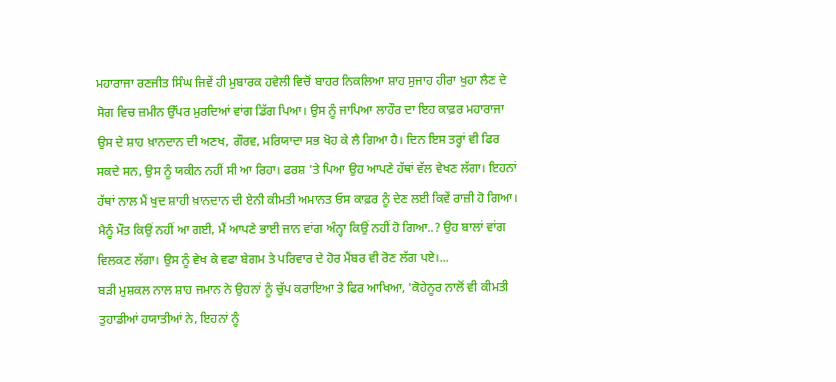ਮਹਾਰਾਜਾ ਰਣਜੀਤ ਸਿੰਘ ਜਿਵੇਂ ਹੀ ਮੁਬਾਰਕ ਹਵੇਲੀ ਵਿਚੋਂ ਬਾਹਰ ਨਿਕਲਿਆ ਸ਼ਾਹ ਸੁਜਾਹ ਹੀਰਾ ਖੁਹਾ ਲੈਣ ਦੇ ਸੋਗ ਵਿਚ ਜ਼ਮੀਨ ਉੱਪਰ ਮੁਰਦਿਆਂ ਵਾਂਗ ਡਿੱਗ ਪਿਆ। ਉਸ ਨੂੰ ਜਾਪਿਆ ਲਾਹੌਰ ਦਾ ਇਹ ਕਾਫ਼ਰ ਮਹਾਰਾਜਾ ਉਸ ਦੇ ਸ਼ਾਹ ਖ਼ਾਨਦਾਨ ਦੀ ਅਣਖ, ਗੌਰਵ, ਮਰਿਯਾਦਾ ਸਭ ਖੋਹ ਕੇ ਲੈ ਗਿਆ ਹੈ। ਦਿਨ ਇਸ ਤਰ੍ਹਾਂ ਵੀ ਫਿਰ ਸਕਦੇ ਸਨ, ਉਸ ਨੂੰ ਯਕੀਨ ਨਹੀਂ ਸੀ ਆ ਰਿਹਾ। ਫਰਸ਼ 'ਤੇ ਪਿਆ ਉਹ ਆਪਣੇ ਹੱਥਾਂ ਵੱਲ ਵੇਖਣ ਲੱਗਾ। ਇਹਨਾਂ ਹੱਥਾਂ ਨਾਲ ਮੈਂ ਖੁਦ ਸ਼ਾਹੀ ਖ਼ਾਨਦਾਨ ਦੀ ਏਨੀ ਕੀਮਤੀ ਅਮਾਨਤ ਓਸ ਕਾਫ਼ਰ ਨੂੰ ਦੇਣ ਲਈ ਕਿਵੇਂ ਰਾਜ਼ੀ ਹੋ ਗਿਆ। ਮੈਨੂੰ ਮੌਤ ਕਿਉਂ ਨਹੀਂ ਆ ਗਈ, ਮੈਂ ਆਪਣੇ ਭਾਈ ਜਾਨ ਵਾਂਗ ਅੰਨ੍ਹਾ ਕਿਉਂ ਨਹੀਂ ਹੋ ਗਿਆ..? ਉਹ ਬਾਲਾਂ ਵਾਂਗ ਵਿਲਕਣ ਲੱਗਾ। ਉਸ ਨੂੰ ਵੇਖ ਕੇ ਵਫਾ ਬੇਗਮ ਤੇ ਪਰਿਵਾਰ ਦੇ ਹੋਰ ਮੈਂਬਰ ਵੀ ਰੋਣ ਲੱਗ ਪਏ।...
ਬੜੀ ਮੁਸ਼ਕਲ ਨਾਲ ਸ਼ਾਹ ਜਮਾਨ ਨੇ ਉਹਨਾਂ ਨੂੰ ਚੁੱਪ ਕਰਾਇਆ ਤੇ ਫਿਰ ਆਖਿਆ, 'ਕੋਹੇਨੂਰ ਨਾਲੋਂ ਵੀ ਕੀਮਤੀ ਤੁਹਾਡੀਆਂ ਹਯਾਤੀਆਂ ਨੇ, ਇਹਨਾਂ ਨੂੰ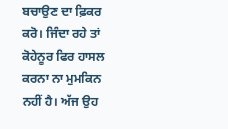ਬਚਾਉਣ ਦਾ ਫ਼ਿਕਰ ਕਰੋ। ਜਿੰਦਾ ਰਹੇ ਤਾਂ ਕੋਹੇਨੂਰ ਫਿਰ ਹਾਸਲ ਕਰਨਾ ਨਾ ਮੁਮਕਿਨ ਨਹੀਂ ਹੈ। ਅੱਜ ਉਹ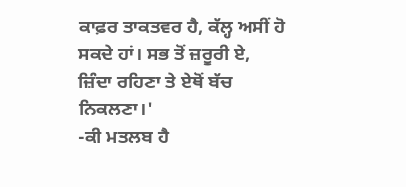ਕਾਫ਼ਰ ਤਾਕਤਵਰ ਹੈ, ਕੱਲ੍ਹ ਅਸੀਂ ਹੋ ਸਕਦੇ ਹਾਂ। ਸਭ ਤੋਂ ਜ਼ਰੂਰੀ ਏ, ਜ਼ਿੰਦਾ ਰਹਿਣਾ ਤੇ ਏਥੋਂ ਬੱਚ ਨਿਕਲਣਾ।'
-ਕੀ ਮਤਲਬ ਹੈ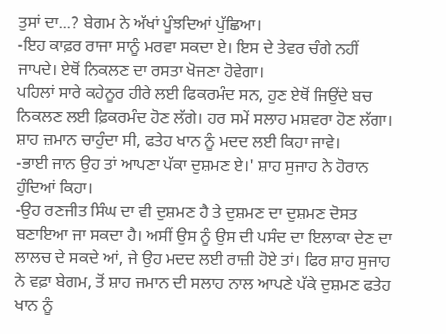ਤੁਸਾਂ ਦਾ...? ਬੇਗਮ ਨੇ ਅੱਖਾਂ ਪੂੰਝਦਿਆਂ ਪੁੱਛਿਆ।
-ਇਹ ਕਾਫ਼ਰ ਰਾਜਾ ਸਾਨੂੰ ਮਰਵਾ ਸਕਦਾ ਏ। ਇਸ ਦੇ ਤੇਵਰ ਚੰਗੇ ਨਹੀਂ ਜਾਪਦੇ। ਏਥੋਂ ਨਿਕਲਣ ਦਾ ਰਸਤਾ ਖੋਜਣਾ ਹੋਵੇਗਾ।
ਪਹਿਲਾਂ ਸਾਰੇ ਕਹੇਨੂਰ ਹੀਰੇ ਲਈ ਫਿਕਰਮੰਦ ਸਨ, ਹੁਣ ਏਥੋਂ ਜਿਉਂਦੇ ਬਚ ਨਿਕਲਣ ਲਈ ਫ਼ਿਕਰਮੰਦ ਹੋਣ ਲੱਗੇ। ਹਰ ਸਮੇਂ ਸਲਾਹ ਮਸ਼ਵਰਾ ਹੋਣ ਲੱਗਾ। ਸ਼ਾਹ ਜ਼ਮਾਨ ਚਾਹੁੰਦਾ ਸੀ, ਫਤੇਹ ਖਾਨ ਨੂੰ ਮਦਦ ਲਈ ਕਿਹਾ ਜਾਵੇ।
-ਭਾਈ ਜਾਨ ਉਹ ਤਾਂ ਆਪਣਾ ਪੱਕਾ ਦੁਸ਼ਮਣ ਏ।' ਸ਼ਾਹ ਸੁਜਾਹ ਨੇ ਹੋਰਾਨ ਹੁੰਦਿਆਂ ਕਿਹਾ।
-ਉਹ ਰਣਜੀਤ ਸਿੰਘ ਦਾ ਵੀ ਦੁਸ਼ਮਣ ਹੈ ਤੇ ਦੁਸ਼ਮਣ ਦਾ ਦੁਸ਼ਮਣ ਦੋਸਤ ਬਣਾਇਆ ਜਾ ਸਕਦਾ ਹੈ। ਅਸੀਂ ਉਸ ਨੂੰ ਉਸ ਦੀ ਪਸੰਦ ਦਾ ਇਲਾਕਾ ਦੇਣ ਦਾ ਲਾਲਚ ਦੇ ਸਕਦੇ ਆਂ, ਜੇ ਉਹ ਮਦਦ ਲਈ ਰਾਜ਼ੀ ਹੋਏ ਤਾਂ। ਫਿਰ ਸ਼ਾਹ ਸੁਜਾਹ ਨੇ ਵਫ਼ਾ ਬੇਗਮ, ਤੋਂ ਸ਼ਾਹ ਜਮਾਨ ਦੀ ਸਲਾਹ ਨਾਲ ਆਪਣੇ ਪੱਕੇ ਦੁਸ਼ਮਣ ਫਤੇਹ ਖਾਨ ਨੂੰ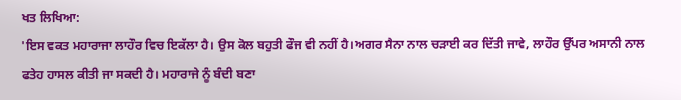ਖਤ ਲਿਖਿਆ:
'ਇਸ ਵਕਤ ਮਹਾਰਾਜਾ ਲਾਹੌਰ ਵਿਚ ਇਕੱਲਾ ਹੈ। ਉਸ ਕੋਲ ਬਹੁਤੀ ਫੌਜ ਵੀ ਨਹੀਂ ਹੈ।ਅਗਰ ਸੈਨਾ ਨਾਲ ਚੜਾਈ ਕਰ ਦਿੱਤੀ ਜਾਵੇ, ਲਾਹੌਰ ਉੱਪਰ ਅਸਾਨੀ ਨਾਲ ਫਤੇਹ ਹਾਸਲ ਕੀਤੀ ਜਾ ਸਕਦੀ ਹੈ। ਮਹਾਰਾਜੇ ਨੂੰ ਬੰਦੀ ਬਣਾ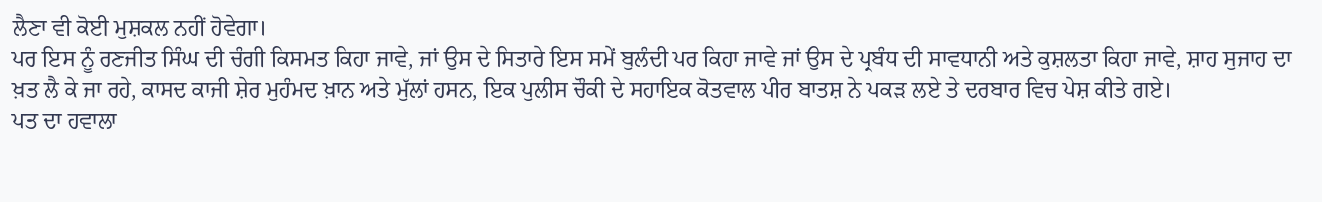ਲੈਣਾ ਵੀ ਕੋਈ ਮੁਸ਼ਕਲ ਨਹੀਂ ਹੋਵੇਗਾ।
ਪਰ ਇਸ ਨੂੰ ਰਣਜੀਤ ਸਿੰਘ ਦੀ ਚੰਗੀ ਕਿਸਮਤ ਕਿਹਾ ਜਾਵੇ, ਜਾਂ ਉਸ ਦੇ ਸਿਤਾਰੇ ਇਸ ਸਮੇਂ ਬੁਲੰਦੀ ਪਰ ਕਿਹਾ ਜਾਵੇ ਜਾਂ ਉਸ ਦੇ ਪ੍ਰਬੰਧ ਦੀ ਸਾਵਧਾਨੀ ਅਤੇ ਕੁਸ਼ਲਤਾ ਕਿਹਾ ਜਾਵੇ, ਸ਼ਾਹ ਸੁਜਾਹ ਦਾ ਖ਼ਤ ਲੈ ਕੇ ਜਾ ਰਹੇ, ਕਾਸਦ ਕਾਜੀ ਸ਼ੇਰ ਮੁਹੰਮਦ ਖ਼ਾਨ ਅਤੇ ਮੁੱਲਾਂ ਹਸਨ, ਇਕ ਪੁਲੀਸ ਚੌਕੀ ਦੇ ਸਹਾਇਕ ਕੋਤਵਾਲ ਪੀਰ ਬਾਤਸ਼ ਨੇ ਪਕੜ ਲਏ ਤੇ ਦਰਬਾਰ ਵਿਚ ਪੇਸ਼ ਕੀਤੇ ਗਏ।
ਪਤ ਦਾ ਹਵਾਲਾ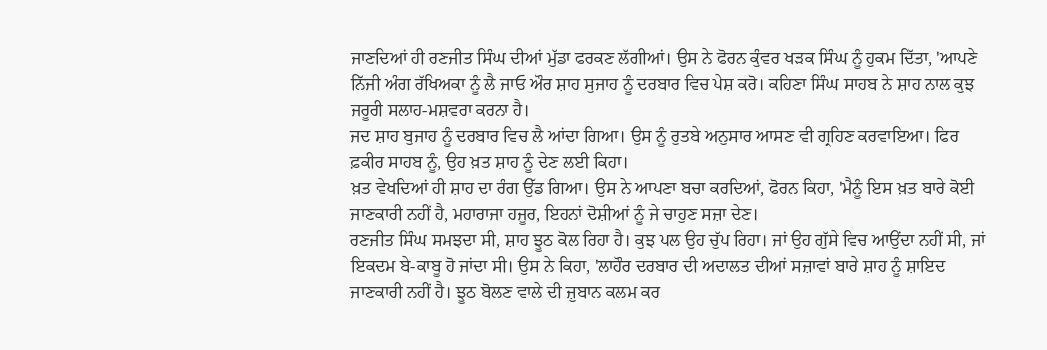ਜਾਣਦਿਆਂ ਹੀ ਰਣਜੀਤ ਸਿੰਘ ਦੀਆਂ ਮੁੱਡਾ ਫਰਕਣ ਲੱਗੀਆਂ। ਉਸ ਨੇ ਫੋਰਨ ਕੁੰਵਰ ਖੜਕ ਸਿੰਘ ਨੂੰ ਹੁਕਮ ਦਿੱਤਾ, 'ਆਪਣੇ ਨਿੱਜੀ ਅੰਗ ਰੱਖਿਅਕਾ ਨੂੰ ਲੈ ਜਾਓ ਔਰ ਸ਼ਾਹ ਸੁਜਾਹ ਨੂੰ ਦਰਬਾਰ ਵਿਚ ਪੇਸ਼ ਕਰੋ। ਕਹਿਣਾ ਸਿੰਘ ਸਾਹਬ ਨੇ ਸ਼ਾਹ ਨਾਲ ਕੁਝ ਜਰੂਰੀ ਸਲਾਹ-ਮਸ਼ਵਰਾ ਕਰਨਾ ਹੈ।
ਜਦ ਸ਼ਾਹ ਬੁਜਾਹ ਨੂੰ ਦਰਬਾਰ ਵਿਚ ਲੈ ਆਂਦਾ ਗਿਆ। ਉਸ ਨੂੰ ਰੁਤਬੇ ਅਨੁਸਾਰ ਆਸਣ ਵੀ ਗ੍ਰਹਿਣ ਕਰਵਾਇਆ। ਫਿਰ ਫ਼ਕੀਰ ਸਾਹਬ ਨੂੰ, ਉਹ ਖ਼ਤ ਸ਼ਾਹ ਨੂੰ ਦੇਣ ਲਈ ਕਿਹਾ।
ਖ਼ਤ ਵੇਖਦਿਆਂ ਹੀ ਸ਼ਾਹ ਦਾ ਰੰਗ ਉੱਡ ਗਿਆ। ਉਸ ਨੇ ਆਪਣਾ ਬਚਾ ਕਰਦਿਆਂ, ਫੋਰਨ ਕਿਹਾ, 'ਮੈਨੂੰ ਇਸ ਖ਼ਤ ਬਾਰੇ ਕੋਈ ਜਾਣਕਾਰੀ ਨਹੀਂ ਹੈ, ਮਹਾਰਾਜਾ ਹਜੂਰ, ਇਹਨਾਂ ਦੋਸ਼ੀਆਂ ਨੂੰ ਜੇ ਚਾਹੁਣ ਸਜ਼ਾ ਦੇਣ।
ਰਣਜੀਤ ਸਿੰਘ ਸਮਝਦਾ ਸੀ, ਸ਼ਾਹ ਝੂਠ ਕੋਲ ਰਿਹਾ ਹੈ। ਕੁਝ ਪਲ ਉਹ ਚੁੱਪ ਰਿਹਾ। ਜਾਂ ਉਹ ਗੁੱਸੇ ਵਿਚ ਆਉਂਦਾ ਨਹੀਂ ਸੀ, ਜਾਂ ਇਕਦਮ ਬੇ-ਕਾਬੂ ਹੋ ਜਾਂਦਾ ਸੀ। ਉਸ ਨੇ ਕਿਹਾ, 'ਲਾਹੌਰ ਦਰਬਾਰ ਦੀ ਅਦਾਲਤ ਦੀਆਂ ਸਜ਼ਾਵਾਂ ਬਾਰੇ ਸ਼ਾਹ ਨੂੰ ਸ਼ਾਇਦ ਜਾਣਕਾਰੀ ਨਹੀਂ ਹੈ। ਝੂਠ ਬੋਲਣ ਵਾਲੇ ਦੀ ਜ਼ੁਬਾਨ ਕਲਮ ਕਰ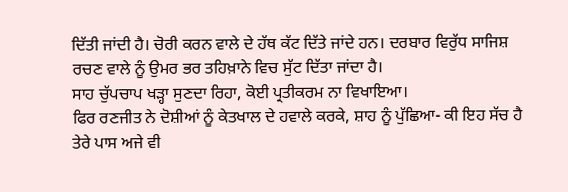ਦਿੱਤੀ ਜਾਂਦੀ ਹੈ। ਚੋਰੀ ਕਰਨ ਵਾਲੇ ਦੇ ਹੱਥ ਕੱਟ ਦਿੱਤੇ ਜਾਂਦੇ ਹਨ। ਦਰਬਾਰ ਵਿਰੁੱਧ ਸਾਜਿਸ਼ ਰਚਣ ਵਾਲੇ ਨੂੰ ਉਮਰ ਭਰ ਤਹਿਖ਼ਾਨੇ ਵਿਚ ਸੁੱਟ ਦਿੱਤਾ ਜਾਂਦਾ ਹੈ।
ਸਾਹ ਚੁੱਪਚਾਪ ਖੜ੍ਹਾ ਸੁਣਦਾ ਰਿਹਾ, ਕੋਈ ਪ੍ਰਤੀਕਰਮ ਨਾ ਵਿਖਾਇਆ।
ਫਿਰ ਰਣਜੀਤ ਨੇ ਦੋਸ਼ੀਆਂ ਨੂੰ ਕੇਤਖਾਲ ਦੇ ਹਵਾਲੇ ਕਰਕੇ, ਸ਼ਾਹ ਨੂੰ ਪੁੱਛਿਆ- ਕੀ ਇਹ ਸੱਚ ਹੈ ਤੇਰੇ ਪਾਸ ਅਜੇ ਵੀ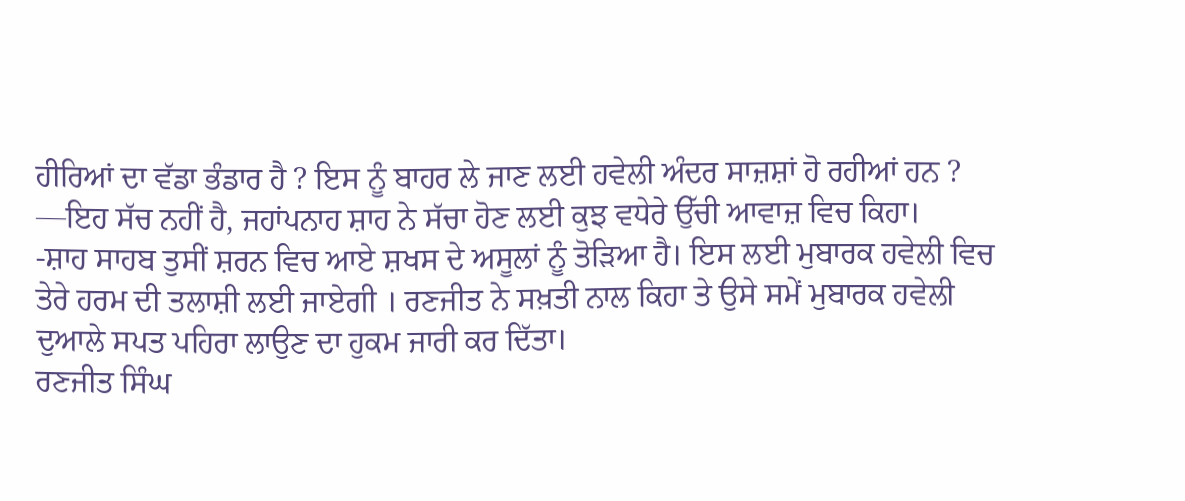ਹੀਰਿਆਂ ਦਾ ਵੱਡਾ ਭੰਡਾਰ ਹੈ ? ਇਸ ਨੂੰ ਬਾਹਰ ਲੇ ਜਾਣ ਲਈ ਹਵੇਲੀ ਅੰਦਰ ਸਾਜ਼ਸ਼ਾਂ ਹੋ ਰਹੀਆਂ ਹਨ ? —ਇਹ ਸੱਚ ਨਹੀਂ ਹੈ, ਜਹਾਂਪਨਾਹ ਸ਼ਾਹ ਨੇ ਸੱਚਾ ਹੋਣ ਲਈ ਕੁਝ ਵਧੇਰੇ ਉੱਚੀ ਆਵਾਜ਼ ਵਿਚ ਕਿਹਾ।
-ਸ਼ਾਹ ਸਾਹਬ ਤੁਸੀਂ ਸ਼ਰਨ ਵਿਚ ਆਏ ਸ਼ਖਸ ਦੇ ਅਸੂਲਾਂ ਨੂੰ ਤੋੜਿਆ ਹੈ। ਇਸ ਲਈ ਮੁਬਾਰਕ ਹਵੇਲੀ ਵਿਚ ਤੇਰੇ ਹਰਮ ਦੀ ਤਲਾਸ਼ੀ ਲਈ ਜਾਏਗੀ । ਰਣਜੀਤ ਨੇ ਸਖ਼ਤੀ ਨਾਲ ਕਿਹਾ ਤੇ ਉਸੇ ਸਮੇਂ ਮੁਬਾਰਕ ਹਵੇਲੀ ਦੁਆਲੇ ਸਪਤ ਪਹਿਰਾ ਲਾਉਣ ਦਾ ਹੁਕਮ ਜਾਰੀ ਕਰ ਦਿੱਤਾ।
ਰਣਜੀਤ ਸਿੰਘ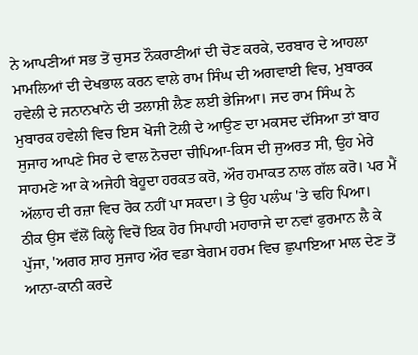ਨੇ ਆਪਣੀਆਂ ਸਭ ਤੋਂ ਚੁਸਤ ਨੌਕਰਾਣੀਆਂ ਦੀ ਚੋਣ ਕਰਕੇ, ਦਰਬਾਰ ਦੇ ਆਹਲਾ ਮਾਮਲਿਆਂ ਦੀ ਦੇਖਭਾਲ ਕਰਨ ਵਾਲੇ ਰਾਮ ਸਿੰਘ ਦੀ ਅਗਵਾਈ ਵਿਚ, ਮੁਬਾਰਕ ਹਵੇਲੀ ਦੇ ਜਨਾਨਖਾਨੇ ਦੀ ਤਲਾਸ਼ੀ ਲੈਣ ਲਈ ਭੇਜਿਆ। ਜਦ ਰਾਮ ਸਿੰਘ ਨੇ ਮੁਬਾਰਕ ਹਵੇਲੀ ਵਿਚ ਇਸ ਖੋਜੀ ਟੋਲੀ ਦੇ ਆਉਣ ਦਾ ਮਕਸਦ ਦੱਸਿਆ ਤਾਂ ਬਾਹ ਸੁਜਾਹ ਆਪਣੇ ਸਿਰ ਦੇ ਵਾਲ ਨੋਚਦਾ ਚੀਪਿਆ-ਕਿਸ ਦੀ ਜੁਅਰਤ ਸੀ, ਉਹ ਮੇਰੇ ਸਾਹਮਣੇ ਆ ਕੇ ਅਜੇਹੀ ਬੇਹੂਦਾ ਹਰਕਤ ਕਰੋ, ਔਰ ਹਮਾਕਤ ਨਾਲ ਗੱਲ ਕਰੋ। ਪਰ ਮੈਂ ਅੱਲਾਹ ਦੀ ਰਜ਼ਾ ਵਿਚ ਰੋਕ ਨਹੀਂ ਪਾ ਸਕਦਾ। ਤੇ ਉਹ ਪਲੰਘ 'ਤੇ ਢਹਿ ਪਿਆ।
ਠੀਕ ਉਸ ਵੱਲੋਂ ਕਿਲ੍ਹੇ ਵਿਚੋਂ ਇਕ ਹੋਰ ਸਿਪਾਹੀ ਮਹਾਰਾਜੇ ਦਾ ਨਵਾਂ ਫੁਰਮਾਨ ਲੈ ਕੇ ਪੁੱਜਾ, 'ਅਗਰ ਸ਼ਾਹ ਸੁਜਾਹ ਔਰ ਵਡਾ ਬੇਗਮ ਹਰਮ ਵਿਚ ਛੁਪਾਇਆ ਮਾਲ ਦੇਣ ਤੋਂ ਆਨਾ-ਕਾਨੀ ਕਰਦੇ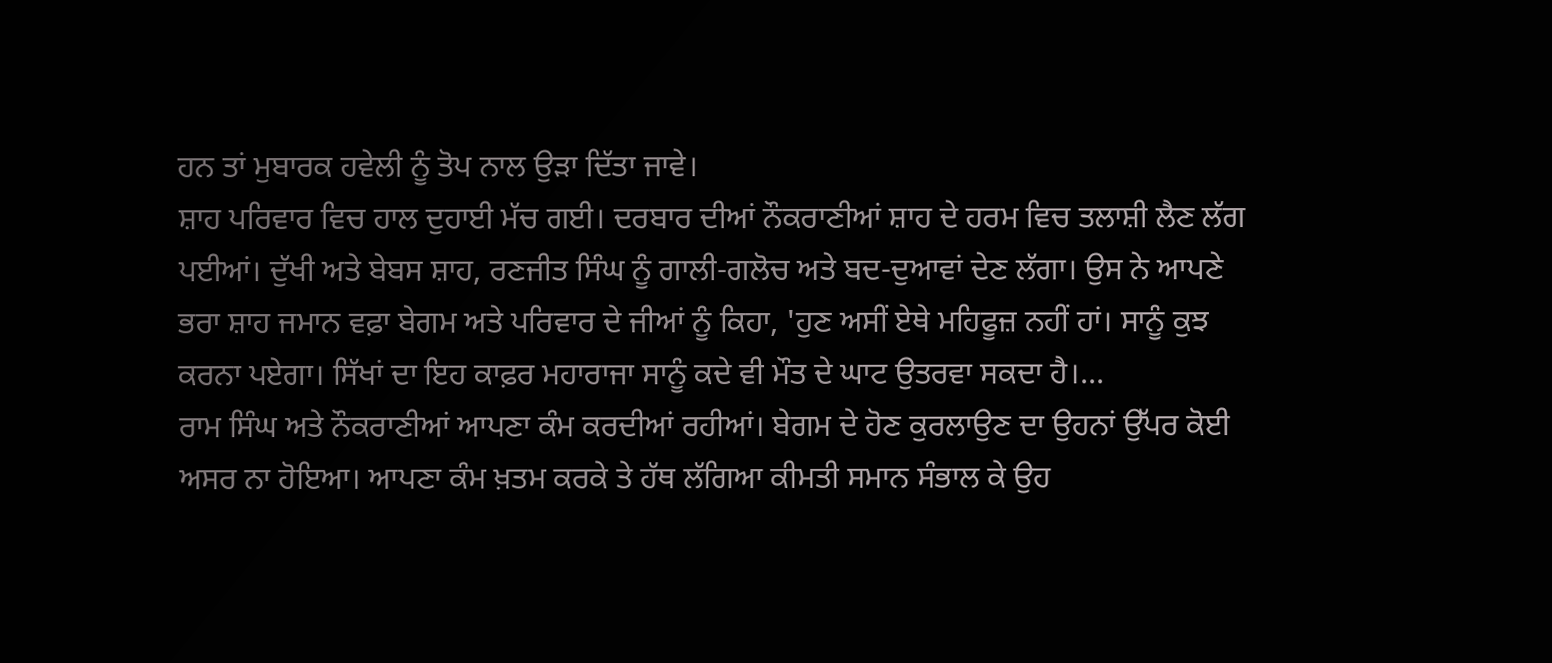ਹਨ ਤਾਂ ਮੁਬਾਰਕ ਹਵੇਲੀ ਨੂੰ ਤੋਪ ਨਾਲ ਉੜਾ ਦਿੱਤਾ ਜਾਵੇ।
ਸ਼ਾਹ ਪਰਿਵਾਰ ਵਿਚ ਹਾਲ ਦੁਹਾਈ ਮੱਚ ਗਈ। ਦਰਬਾਰ ਦੀਆਂ ਨੌਕਰਾਣੀਆਂ ਸ਼ਾਹ ਦੇ ਹਰਮ ਵਿਚ ਤਲਾਸ਼ੀ ਲੈਣ ਲੱਗ ਪਈਆਂ। ਦੁੱਖੀ ਅਤੇ ਬੇਬਸ ਸ਼ਾਹ, ਰਣਜੀਤ ਸਿੰਘ ਨੂੰ ਗਾਲੀ-ਗਲੋਚ ਅਤੇ ਬਦ-ਦੁਆਵਾਂ ਦੇਣ ਲੱਗਾ। ਉਸ ਨੇ ਆਪਣੇ ਭਰਾ ਸ਼ਾਹ ਜਮਾਨ ਵਫ਼ਾ ਬੇਗਮ ਅਤੇ ਪਰਿਵਾਰ ਦੇ ਜੀਆਂ ਨੂੰ ਕਿਹਾ, 'ਹੁਣ ਅਸੀਂ ਏਥੇ ਮਹਿਫੂਜ਼ ਨਹੀਂ ਹਾਂ। ਸਾਨੂੰ ਕੁਝ ਕਰਨਾ ਪਏਗਾ। ਸਿੱਖਾਂ ਦਾ ਇਹ ਕਾਫ਼ਰ ਮਹਾਰਾਜਾ ਸਾਨੂੰ ਕਦੇ ਵੀ ਮੌਤ ਦੇ ਘਾਟ ਉਤਰਵਾ ਸਕਦਾ ਹੈ।...
ਰਾਮ ਸਿੰਘ ਅਤੇ ਨੌਕਰਾਣੀਆਂ ਆਪਣਾ ਕੰਮ ਕਰਦੀਆਂ ਰਹੀਆਂ। ਬੇਗਮ ਦੇ ਹੋਣ ਕੁਰਲਾਉਣ ਦਾ ਉਹਨਾਂ ਉੱਪਰ ਕੋਈ ਅਸਰ ਨਾ ਹੋਇਆ। ਆਪਣਾ ਕੰਮ ਖ਼ਤਮ ਕਰਕੇ ਤੇ ਹੱਥ ਲੱਗਿਆ ਕੀਮਤੀ ਸਮਾਨ ਸੰਭਾਲ ਕੇ ਉਹ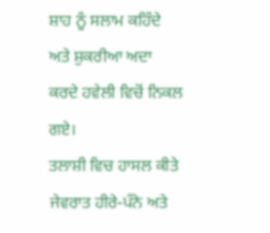ਸ਼ਾਹ ਨੂੰ ਸਲਾਮ ਕਹਿੰਦੇ ਅਤੇ ਸ਼ੁਕਰੀਆ ਅਦਾ ਕਰਦੇ ਹਵੇਲੀ ਵਿਚੋਂ ਨਿਕਲ ਗਏ।
ਤਲਾਸ਼ੀ ਵਿਚ ਹਾਸਲ ਕੀਤੇ ਜੇਵਰਾਤ ਹੀਰੇ-ਪੰਨੇ ਅਤੇ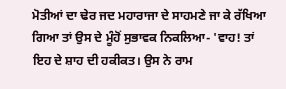ਮੋਤੀਆਂ ਦਾ ਢੇਰ ਜਦ ਮਹਾਰਾਜਾ ਦੇ ਸਾਹਮਣੇ ਜਾ ਕੇ ਰੱਖਿਆ ਗਿਆ ਤਾਂ ਉਸ ਦੇ ਮੂੰਹੋਂ ਸੁਭਾਵਕ ਨਿਕਲਿਆ- 'ਵਾਹ! ਤਾਂ ਇਹ ਦੇ ਸ਼ਾਹ ਦੀ ਹਕੀਕਤ। ਉਸ ਨੇ ਰਾਮ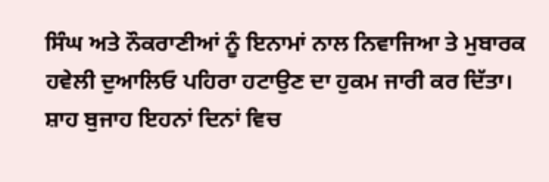ਸਿੰਘ ਅਤੇ ਨੌਕਰਾਣੀਆਂ ਨੂੰ ਇਨਾਮਾਂ ਨਾਲ ਨਿਵਾਜਿਆ ਤੇ ਮੁਬਾਰਕ ਹਵੇਲੀ ਦੁਆਲਿਓ ਪਹਿਰਾ ਹਟਾਉਣ ਦਾ ਹੁਕਮ ਜਾਰੀ ਕਰ ਦਿੱਤਾ।
ਸ਼ਾਹ ਬੁਜਾਹ ਇਹਨਾਂ ਦਿਨਾਂ ਵਿਚ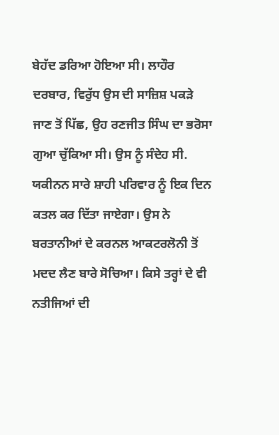ਬੇਹੱਦ ਡਰਿਆ ਹੋਇਆ ਸੀ। ਲਾਹੌਰ ਦਰਬਾਰ, ਵਿਰੁੱਧ ਉਸ ਦੀ ਸਾਜ਼ਿਸ਼ ਪਕੜੇ ਜਾਣ ਤੋਂ ਪਿੱਛ, ਉਹ ਰਣਜੀਤ ਸਿੰਘ ਦਾ ਭਰੋਸਾ ਗੁਆ ਚੁੱਕਿਆ ਸੀ। ਉਸ ਨੂੰ ਸੰਦੇਹ ਸੀ. ਯਕੀਨਨ ਸਾਰੇ ਸ਼ਾਹੀ ਪਰਿਵਾਰ ਨੂੰ ਇਕ ਦਿਨ ਕਤਲ ਕਰ ਦਿੱਤਾ ਜਾਏਗਾ। ਉਸ ਨੇ ਬਰਤਾਨੀਆਂ ਦੇ ਕਰਨਲ ਆਕਟਰਲੋਨੀ ਤੋਂ ਮਦਦ ਲੈਣ ਬਾਰੇ ਸੋਚਿਆ। ਕਿਸੇ ਤਰ੍ਹਾਂ ਦੇ ਵੀ ਨਤੀਜਿਆਂ ਦੀ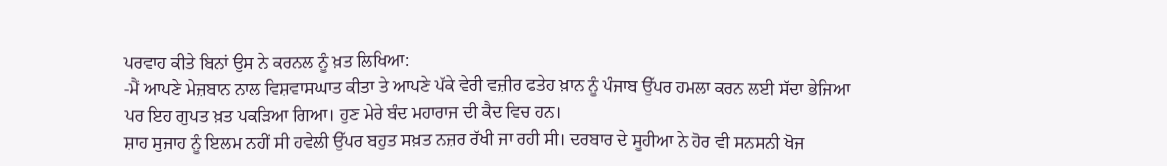ਪਰਵਾਹ ਕੀਤੇ ਬਿਨਾਂ ਉਸ ਨੇ ਕਰਨਲ ਨੂੰ ਖ਼ਤ ਲਿਖਿਆ:
-ਮੈਂ ਆਪਣੇ ਮੇਜ਼ਬਾਨ ਨਾਲ ਵਿਸ਼ਵਾਸਘਾਤ ਕੀਤਾ ਤੇ ਆਪਣੇ ਪੱਕੇ ਵੇਰੀ ਵਜ਼ੀਰ ਫਤੇਹ ਖ਼ਾਨ ਨੂੰ ਪੰਜਾਬ ਉੱਪਰ ਹਮਲਾ ਕਰਨ ਲਈ ਸੱਦਾ ਭੇਜਿਆ ਪਰ ਇਹ ਗੁਪਤ ਖ਼ਤ ਪਕੜਿਆ ਗਿਆ। ਹੁਣ ਮੇਰੇ ਬੰਦ ਮਹਾਰਾਜ ਦੀ ਕੈਦ ਵਿਚ ਹਨ।
ਸ਼ਾਹ ਸੁਜਾਹ ਨੂੰ ਇਲਮ ਨਹੀਂ ਸੀ ਹਵੇਲੀ ਉੱਪਰ ਬਹੁਤ ਸਖ਼ਤ ਨਜ਼ਰ ਰੱਖੀ ਜਾ ਰਹੀ ਸੀ। ਦਰਬਾਰ ਦੇ ਸੂਹੀਆ ਨੇ ਹੋਰ ਵੀ ਸਨਸਨੀ ਖੋਜ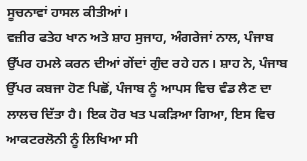ਸੂਚਨਾਵਾਂ ਹਾਸਲ ਕੀਤੀਆਂ।
ਵਜ਼ੀਰ ਫਤੇਹ ਖਾਨ ਅਤੇ ਸ਼ਾਹ ਸੁਜਾਹ, ਅੰਗਰੇਜਾਂ ਨਾਲ, ਪੰਜਾਬ ਉੱਪਰ ਹਮਲੇ ਕਰਨ ਦੀਆਂ ਗੇਂਦਾਂ ਗੁੰਦ ਰਹੇ ਹਨ। ਸ਼ਾਹ ਨੇ, ਪੰਜਾਬ ਉੱਪਰ ਕਬਜਾ ਹੋਣ ਪਿਛੋਂ, ਪੰਜਾਬ ਨੂੰ ਆਪਸ ਵਿਚ ਵੰਡ ਲੈਣ ਦਾ ਲਾਲਚ ਦਿੱਤਾ ਹੈ। ਇਕ ਹੋਰ ਖਤ ਪਕੜਿਆ ਗਿਆ, ਇਸ ਵਿਚ ਆਕਟਰਲੋਨੀ ਨੂੰ ਲਿਖਿਆ ਸੀ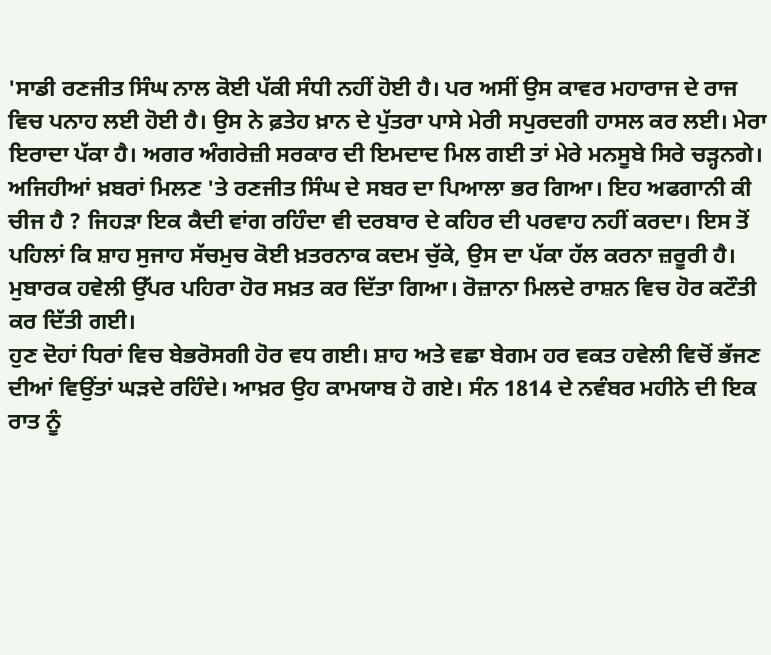'ਸਾਡੀ ਰਣਜੀਤ ਸਿੰਘ ਨਾਲ ਕੋਈ ਪੱਕੀ ਸੰਧੀ ਨਹੀਂ ਹੋਈ ਹੈ। ਪਰ ਅਸੀਂ ਉਸ ਕਾਵਰ ਮਹਾਰਾਜ ਦੇ ਰਾਜ ਵਿਚ ਪਨਾਹ ਲਈ ਹੋਈ ਹੈ। ਉਸ ਨੇ ਫ਼ਤੇਹ ਖ਼ਾਨ ਦੇ ਪੁੱਤਰਾ ਪਾਸੇ ਮੇਰੀ ਸਪੁਰਦਗੀ ਹਾਸਲ ਕਰ ਲਈ। ਮੇਰਾ ਇਰਾਦਾ ਪੱਕਾ ਹੈ। ਅਗਰ ਅੰਗਰੇਜ਼ੀ ਸਰਕਾਰ ਦੀ ਇਮਦਾਦ ਮਿਲ ਗਈ ਤਾਂ ਮੇਰੇ ਮਨਸੂਬੇ ਸਿਰੇ ਚੜ੍ਹਨਗੇ।
ਅਜਿਹੀਆਂ ਖ਼ਬਰਾਂ ਮਿਲਣ 'ਤੇ ਰਣਜੀਤ ਸਿੰਘ ਦੇ ਸਬਰ ਦਾ ਪਿਆਲਾ ਭਰ ਗਿਆ। ਇਹ ਅਫਗਾਨੀ ਕੀ ਚੀਜ ਹੈ ? ਜਿਹੜਾ ਇਕ ਕੈਦੀ ਵਾਂਗ ਰਹਿੰਦਾ ਵੀ ਦਰਬਾਰ ਦੇ ਕਹਿਰ ਦੀ ਪਰਵਾਹ ਨਹੀਂ ਕਰਦਾ। ਇਸ ਤੋਂ ਪਹਿਲਾਂ ਕਿ ਸ਼ਾਹ ਸੁਜਾਹ ਸੱਚਮੁਚ ਕੋਈ ਖ਼ਤਰਨਾਕ ਕਦਮ ਚੁੱਕੇ, ਉਸ ਦਾ ਪੱਕਾ ਹੱਲ ਕਰਨਾ ਜ਼ਰੂਰੀ ਹੈ।
ਮੁਬਾਰਕ ਹਵੇਲੀ ਉੱਪਰ ਪਹਿਰਾ ਹੋਰ ਸਖ਼ਤ ਕਰ ਦਿੱਤਾ ਗਿਆ। ਰੋਜ਼ਾਨਾ ਮਿਲਦੇ ਰਾਸ਼ਨ ਵਿਚ ਹੋਰ ਕਟੌਤੀ ਕਰ ਦਿੱਤੀ ਗਈ।
ਹੁਣ ਦੋਹਾਂ ਧਿਰਾਂ ਵਿਚ ਬੇਭਰੋਸਗੀ ਹੋਰ ਵਧ ਗਈ। ਸ਼ਾਹ ਅਤੇ ਵਛਾ ਬੇਗਮ ਹਰ ਵਕਤ ਹਵੇਲੀ ਵਿਚੋਂ ਭੱਜਣ ਦੀਆਂ ਵਿਉਂਤਾਂ ਘੜਦੇ ਰਹਿੰਦੇ। ਆਖ਼ਰ ਉਹ ਕਾਮਯਾਬ ਹੋ ਗਏ। ਸੰਨ 1814 ਦੇ ਨਵੰਬਰ ਮਹੀਨੇ ਦੀ ਇਕ ਰਾਤ ਨੂੰ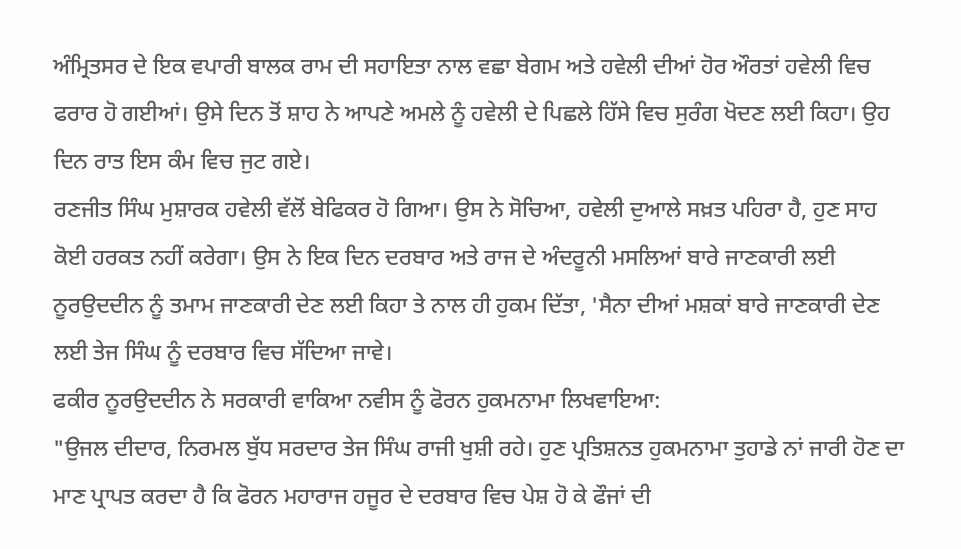ਅੰਮ੍ਰਿਤਸਰ ਦੇ ਇਕ ਵਪਾਰੀ ਬਾਲਕ ਰਾਮ ਦੀ ਸਹਾਇਤਾ ਨਾਲ ਵਛਾ ਬੇਗਮ ਅਤੇ ਹਵੇਲੀ ਦੀਆਂ ਹੋਰ ਔਰਤਾਂ ਹਵੇਲੀ ਵਿਚ ਫਰਾਰ ਹੋ ਗਈਆਂ। ਉਸੇ ਦਿਨ ਤੋਂ ਸ਼ਾਹ ਨੇ ਆਪਣੇ ਅਮਲੇ ਨੂੰ ਹਵੇਲੀ ਦੇ ਪਿਛਲੇ ਹਿੱਸੇ ਵਿਚ ਸੁਰੰਗ ਖੋਦਣ ਲਈ ਕਿਹਾ। ਉਹ ਦਿਨ ਰਾਤ ਇਸ ਕੰਮ ਵਿਚ ਜੁਟ ਗਏ।
ਰਣਜੀਤ ਸਿੰਘ ਮੁਸ਼ਾਰਕ ਹਵੇਲੀ ਵੱਲੋਂ ਬੇਫਿਕਰ ਹੋ ਗਿਆ। ਉਸ ਨੇ ਸੋਚਿਆ, ਹਵੇਲੀ ਦੁਆਲੇ ਸਖ਼ਤ ਪਹਿਰਾ ਹੈ, ਹੁਣ ਸਾਹ ਕੋਈ ਹਰਕਤ ਨਹੀਂ ਕਰੇਗਾ। ਉਸ ਨੇ ਇਕ ਦਿਨ ਦਰਬਾਰ ਅਤੇ ਰਾਜ ਦੇ ਅੰਦਰੂਨੀ ਮਸਲਿਆਂ ਬਾਰੇ ਜਾਣਕਾਰੀ ਲਈ ਨੂਰਉਦਦੀਨ ਨੂੰ ਤਮਾਮ ਜਾਣਕਾਰੀ ਦੇਣ ਲਈ ਕਿਹਾ ਤੇ ਨਾਲ ਹੀ ਹੁਕਮ ਦਿੱਤਾ, 'ਸੈਨਾ ਦੀਆਂ ਮਸ਼ਕਾਂ ਬਾਰੇ ਜਾਣਕਾਰੀ ਦੇਣ ਲਈ ਤੇਜ ਸਿੰਘ ਨੂੰ ਦਰਬਾਰ ਵਿਚ ਸੱਦਿਆ ਜਾਵੇ।
ਫਕੀਰ ਨੂਰਉਦਦੀਨ ਨੇ ਸਰਕਾਰੀ ਵਾਕਿਆ ਨਵੀਸ ਨੂੰ ਫੋਰਨ ਹੁਕਮਨਾਮਾ ਲਿਖਵਾਇਆ:
"ਉਜਲ ਦੀਦਾਰ, ਨਿਰਮਲ ਬੁੱਧ ਸਰਦਾਰ ਤੇਜ ਸਿੰਘ ਰਾਜੀ ਖੁਸ਼ੀ ਰਹੇ। ਹੁਣ ਪ੍ਰਤਿਸ਼ਨਤ ਹੁਕਮਨਾਮਾ ਤੁਹਾਡੇ ਨਾਂ ਜਾਰੀ ਹੋਣ ਦਾ ਮਾਣ ਪ੍ਰਾਪਤ ਕਰਦਾ ਹੈ ਕਿ ਫੋਰਨ ਮਹਾਰਾਜ ਹਜੂਰ ਦੇ ਦਰਬਾਰ ਵਿਚ ਪੇਸ਼ ਹੋ ਕੇ ਫੌਜਾਂ ਦੀ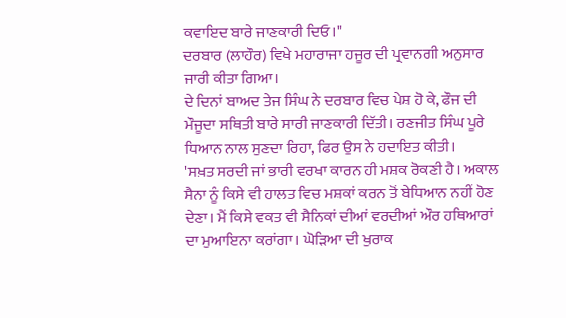ਕਵਾਇਦ ਬਾਰੇ ਜਾਣਕਾਰੀ ਦਿਓ।"
ਦਰਬਾਰ (ਲਾਹੌਰ) ਵਿਖੇ ਮਹਾਰਾਜਾ ਹਜੂਰ ਦੀ ਪ੍ਰਵਾਨਗੀ ਅਨੁਸਾਰ ਜਾਰੀ ਕੀਤਾ ਗਿਆ।
ਦੇ ਦਿਨਾਂ ਬਾਅਦ ਤੇਜ ਸਿੰਘ ਨੇ ਦਰਬਾਰ ਵਿਚ ਪੇਸ਼ ਹੋ ਕੇ, ਫੌਜ ਦੀ ਮੌਜੂਦਾ ਸਥਿਤੀ ਬਾਰੇ ਸਾਰੀ ਜਾਣਕਾਰੀ ਦਿੱਤੀ। ਰਣਜੀਤ ਸਿੰਘ ਪੂਰੇ ਧਿਆਨ ਨਾਲ ਸੁਣਦਾ ਰਿਹਾ, ਫਿਰ ਉਸ ਨੇ ਹਦਾਇਤ ਕੀਤੀ।
'ਸਖ਼ਤ ਸਰਦੀ ਜਾਂ ਭਾਰੀ ਵਰਖਾ ਕਾਰਨ ਹੀ ਮਸ਼ਕ ਰੋਕਣੀ ਹੈ। ਅਕਾਲ ਸੈਨਾ ਨੂੰ ਕਿਸੇ ਵੀ ਹਾਲਤ ਵਿਚ ਮਸ਼ਕਾਂ ਕਰਨ ਤੋਂ ਬੇਧਿਆਨ ਨਹੀਂ ਹੋਣ ਦੇਣਾ। ਮੈਂ ਕਿਸੇ ਵਕਤ ਵੀ ਸੈਨਿਕਾਂ ਦੀਆਂ ਵਰਦੀਆਂ ਔਰ ਹਥਿਆਰਾਂ ਦਾ ਮੁਆਇਨਾ ਕਰਾਂਗਾ। ਘੋੜਿਆ ਦੀ ਖੁਰਾਕ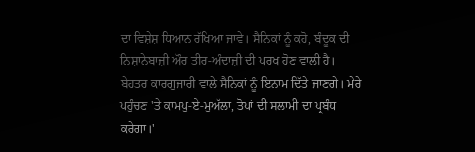ਦਾ ਵਿਸ਼ੇਸ਼ ਧਿਆਨ ਰੱਖਿਆ ਜਾਵੇ। ਸੈਨਿਕਾਂ ਨੂੰ ਕਹੋ, ਬੰਦੂਕ ਦੀ ਨਿਸ਼ਾਨੇਬਾਜ਼ੀ ਔਰ ਤੀਰ-ਅੰਦਾਜ਼ੀ ਦੀ ਪਰਖ ਹੋਣ ਵਾਲੀ ਹੈ। ਬੇਹਤਰ ਕਾਰਗੁਜਾਰੀ ਵਾਲੇ ਸੈਨਿਕਾਂ ਨੂੰ ਇਨਾਮ ਦਿੱਤੇ ਜਾਣਗੇ। ਮੇਰੇ ਪਹੁੰਚਣ 'ਤੇ ਕਾਮਪੁ-ਏ-ਮੁਅੱਲਾ, ਤੋਪਾਂ ਦੀ ਸਲਾਮੀ ਦਾ ਪ੍ਰਬੰਧ ਕਰੇਗਾ।'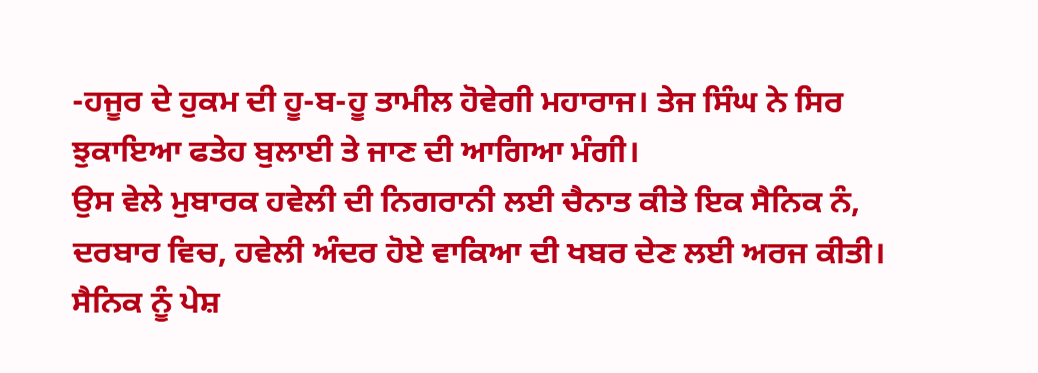-ਹਜੂਰ ਦੇ ਹੁਕਮ ਦੀ ਹੂ-ਬ-ਹੂ ਤਾਮੀਲ ਹੋਵੇਗੀ ਮਹਾਰਾਜ। ਤੇਜ ਸਿੰਘ ਨੇ ਸਿਰ ਝੁਕਾਇਆ ਫਤੇਹ ਬੁਲਾਈ ਤੇ ਜਾਣ ਦੀ ਆਗਿਆ ਮੰਗੀ।
ਉਸ ਵੇਲੇ ਮੁਬਾਰਕ ਹਵੇਲੀ ਦੀ ਨਿਗਰਾਨੀ ਲਈ ਚੈਨਾਤ ਕੀਤੇ ਇਕ ਸੈਨਿਕ ਨੰ, ਦਰਬਾਰ ਵਿਚ, ਹਵੇਲੀ ਅੰਦਰ ਹੋਏ ਵਾਕਿਆ ਦੀ ਖਬਰ ਦੇਣ ਲਈ ਅਰਜ ਕੀਤੀ। ਸੈਨਿਕ ਨੂੰ ਪੇਸ਼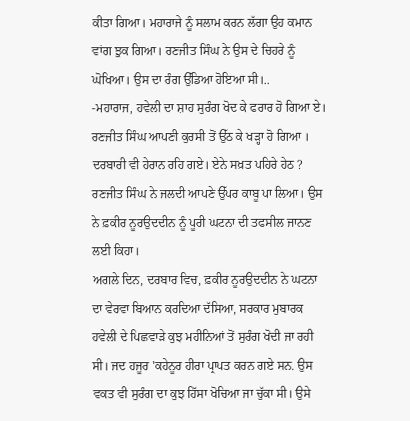ਕੀਤਾ ਗਿਆ। ਮਹਾਰਾਜੇ ਨੂੰ ਸਲਾਮ ਕਰਨ ਲੱਗਾ ਉਹ ਕਮਾਨ ਵਾਂਗ ਝੁਕ ਗਿਆ। ਰਣਜੀਤ ਸਿੰਘ ਨੇ ਉਸ ਦੇ ਚਿਹਰੇ ਨੂੰ ਘੋਖਿਆ। ਉਸ ਦਾ ਰੰਗ ਉੱਡਿਆ ਹੋਇਆ ਸੀ।..
-ਮਹਾਰਾਜ, ਹਵੇਲੀ ਦਾ ਸ਼ਾਹ ਸੁਰੰਗ ਖੋਦ ਕੇ ਫਰਾਰ ਹੋ ਗਿਆ ਏ।
ਰਣਜੀਤ ਸਿੰਘ ਆਪਣੀ ਕੁਰਸੀ ਤੋਂ ਉੱਠ ਕੇ ਖੜ੍ਹਾ ਹੋ ਗਿਆ । ਦਰਬਾਰੀ ਵੀ ਹੇਰਾਨ ਰਹਿ ਗਏ। ਏਨੇ ਸਖ਼ਤ ਪਹਿਰੇ ਹੇਠ ? ਰਣਜੀਤ ਸਿੰਘ ਨੇ ਜਲਦੀ ਆਪਣੇ ਉੱਪਰ ਕਾਬੂ ਪਾ ਲਿਆ। ਉਸ ਨੇ ਫ਼ਕੀਰ ਨੂਰਉਦਦੀਨ ਨੂੰ ਪੂਰੀ ਘਟਨਾ ਦੀ ਤਫਸੀਲ ਜਾਨਣ ਲਈ ਕਿਹਾ।
ਅਗਲੇ ਦਿਨ, ਦਰਬਾਰ ਵਿਚ, ਫ਼ਕੀਰ ਨੂਰਉਦਦੀਨ ਨੇ ਘਟਨਾ ਦਾ ਵੇਰਵਾ ਬਿਆਨ ਕਰਦਿਆ ਦੱਸਿਆ, ਸਰਕਾਰ ਮੁਬਾਰਕ ਹਵੇਲੀ ਦੇ ਪਿਛਵਾੜੇ ਕੁਝ ਮਹੀਨਿਆਂ ਤੋਂ ਸੁਰੰਗ ਖੋਦੀ ਜਾ ਰਹੀ ਸੀ। ਜਦ ਹਜੂਰ 'ਕਹੇਨੂਰ ਹੀਰਾ ਪ੍ਰਾਪਤ ਕਰਨ ਗਏ ਸਨ. ਉਸ ਵਕਤ ਵੀ ਸੁਰੰਗ ਦਾ ਕੁਝ ਹਿੱਸਾ ਖੋਚਿਆ ਜਾ ਚੁੱਕਾ ਸੀ। ਉਸੇ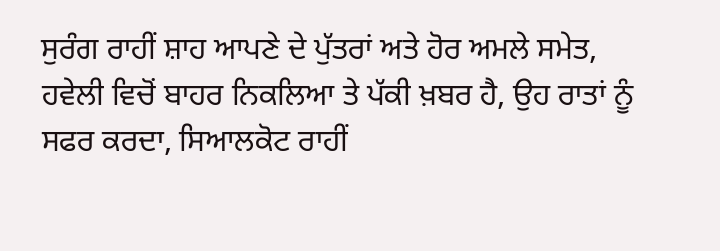ਸੁਰੰਗ ਰਾਹੀਂ ਸ਼ਾਹ ਆਪਣੇ ਦੇ ਪੁੱਤਰਾਂ ਅਤੇ ਹੋਰ ਅਮਲੇ ਸਮੇਤ, ਹਵੇਲੀ ਵਿਚੋਂ ਬਾਹਰ ਨਿਕਲਿਆ ਤੇ ਪੱਕੀ ਖ਼ਬਰ ਹੈ, ਉਹ ਰਾਤਾਂ ਨੂੰ ਸਫਰ ਕਰਦਾ, ਸਿਆਲਕੋਟ ਰਾਹੀਂ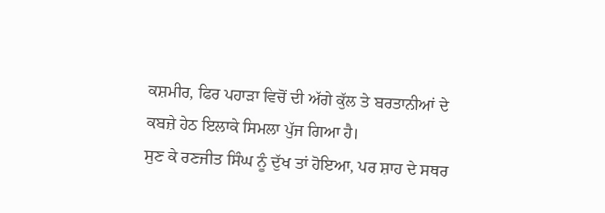ਕਸ਼ਮੀਰ, ਫਿਰ ਪਹਾੜਾ ਵਿਚੋਂ ਦੀ ਅੱਗੇ ਕੁੱਲ ਤੇ ਬਰਤਾਨੀਆਂ ਦੇ ਕਬਜ਼ੇ ਹੇਠ ਇਲਾਕੇ ਸਿਮਲਾ ਪੁੱਜ ਗਿਆ ਹੈ।
ਸੁਣ ਕੇ ਰਣਜੀਤ ਸਿੰਘ ਨੂੰ ਦੁੱਖ ਤਾਂ ਹੋਇਆ, ਪਰ ਸ਼ਾਹ ਦੇ ਸਥਰ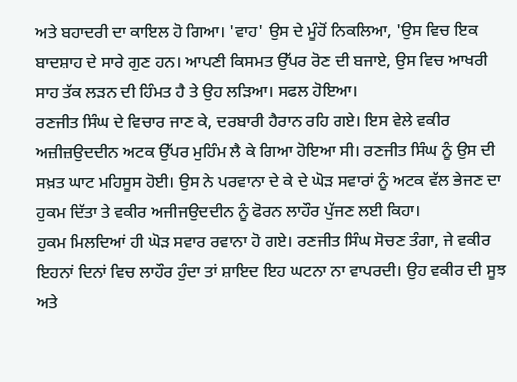ਅਤੇ ਬਹਾਦਰੀ ਦਾ ਕਾਇਲ ਹੋ ਗਿਆ। 'ਵਾਹ' ਉਸ ਦੇ ਮੂੰਹੋਂ ਨਿਕਲਿਆ, 'ਉਸ ਵਿਚ ਇਕ ਬਾਦਸ਼ਾਹ ਦੇ ਸਾਰੇ ਗੁਣ ਹਨ। ਆਪਣੀ ਕਿਸਮਤ ਉੱਪਰ ਰੋਣ ਦੀ ਬਜਾਏ, ਉਸ ਵਿਚ ਆਖਰੀ ਸਾਹ ਤੱਕ ਲੜਨ ਦੀ ਹਿੰਮਤ ਹੈ ਤੇ ਉਹ ਲੜਿਆ। ਸਫਲ ਹੋਇਆ।
ਰਣਜੀਤ ਸਿੰਘ ਦੇ ਵਿਚਾਰ ਜਾਣ ਕੇ, ਦਰਬਾਰੀ ਹੈਰਾਨ ਰਹਿ ਗਏ। ਇਸ ਵੇਲੇ ਵਕੀਰ ਅਜ਼ੀਜ਼ਉਦਦੀਨ ਅਟਕ ਉੱਪਰ ਮੁਹਿੰਮ ਲੈ ਕੇ ਗਿਆ ਹੋਇਆ ਸੀ। ਰਣਜੀਤ ਸਿੰਘ ਨੂੰ ਉਸ ਦੀ ਸਖ਼ਤ ਘਾਟ ਮਹਿਸੂਸ ਹੋਈ। ਉਸ ਨੇ ਪਰਵਾਨਾ ਦੇ ਕੇ ਦੇ ਘੋੜ ਸਵਾਰਾਂ ਨੂੰ ਅਟਕ ਵੱਲ ਭੇਜਣ ਦਾ ਹੁਕਮ ਦਿੱਤਾ ਤੇ ਵਕੀਰ ਅਜੀਜਉਦਦੀਨ ਨੂੰ ਫੋਰਨ ਲਾਹੌਰ ਪੁੱਜਣ ਲਈ ਕਿਹਾ।
ਹੁਕਮ ਮਿਲਦਿਆਂ ਹੀ ਘੋੜ ਸਵਾਰ ਰਵਾਨਾ ਹੋ ਗਏ। ਰਣਜੀਤ ਸਿੰਘ ਸੋਚਣ ਤੰਗਾ, ਜੇ ਵਕੀਰ ਇਹਨਾਂ ਦਿਨਾਂ ਵਿਚ ਲਾਹੌਰ ਹੁੰਦਾ ਤਾਂ ਸ਼ਾਇਦ ਇਹ ਘਟਨਾ ਨਾ ਵਾਪਰਦੀ। ਉਹ ਵਕੀਰ ਦੀ ਸੂਝ ਅਤੇ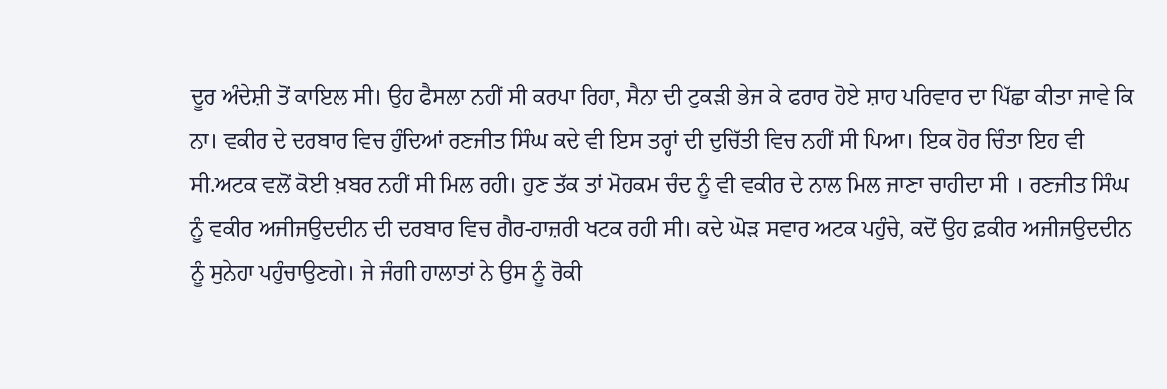ਦੂਰ ਅੰਦੇਸ਼ੀ ਤੋਂ ਕਾਇਲ ਸੀ। ਉਹ ਫੈਸਲਾ ਨਹੀਂ ਸੀ ਕਰਪਾ ਰਿਹਾ, ਸੈਨਾ ਦੀ ਟੁਕੜੀ ਭੇਜ ਕੇ ਫਰਾਰ ਹੋਏ ਸ਼ਾਹ ਪਰਿਵਾਰ ਦਾ ਪਿੱਛਾ ਕੀਤਾ ਜਾਵੇ ਕਿ ਨਾ। ਵਕੀਰ ਦੇ ਦਰਬਾਰ ਵਿਚ ਹੁੰਦਿਆਂ ਰਣਜੀਤ ਸਿੰਘ ਕਦੇ ਵੀ ਇਸ ਤਰ੍ਹਾਂ ਦੀ ਦੁਚਿੱਤੀ ਵਿਚ ਨਹੀਂ ਸੀ ਪਿਆ। ਇਕ ਹੋਰ ਚਿੰਤਾ ਇਹ ਵੀ ਸੀ.ਅਟਕ ਵਲੋਂ ਕੋਈ ਖ਼ਬਰ ਨਹੀਂ ਸੀ ਮਿਲ ਰਹੀ। ਹੁਣ ਤੱਕ ਤਾਂ ਮੋਹਕਮ ਚੰਦ ਨੂੰ ਵੀ ਵਕੀਰ ਦੇ ਨਾਲ ਮਿਲ ਜਾਣਾ ਚਾਹੀਦਾ ਸੀ । ਰਣਜੀਤ ਸਿੰਘ ਨੂੰ ਵਕੀਰ ਅਜੀਜਉਦਦੀਨ ਦੀ ਦਰਬਾਰ ਵਿਚ ਗੈਰ-ਹਾਜ਼ਰੀ ਖਟਕ ਰਹੀ ਸੀ। ਕਦੇ ਘੋੜ ਸਵਾਰ ਅਟਕ ਪਹੁੰਚੇ, ਕਦੋਂ ਉਹ ਫ਼ਕੀਰ ਅਜੀਜਉਦਦੀਨ ਨੂੰ ਸੁਨੇਹਾ ਪਹੁੰਚਾਉਣਗੇ। ਜੇ ਜੰਗੀ ਹਾਲਾਤਾਂ ਨੇ ਉਸ ਨੂੰ ਰੋਕੀ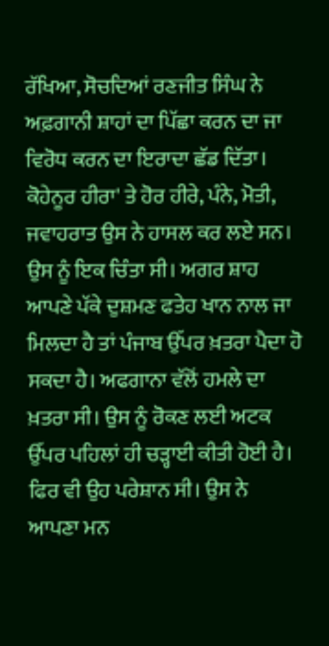ਰੱਖਿਆ, ਸੋਚਦਿਆਂ ਰਣਜੀਤ ਸਿੰਘ ਨੇ ਅਫ਼ਗਾਨੀ ਸ਼ਾਹਾਂ ਦਾ ਪਿੱਛਾ ਕਰਨ ਦਾ ਜਾ ਵਿਰੋਧ ਕਰਨ ਦਾ ਇਰਾਦਾ ਛੱਡ ਦਿੱਤਾ। ਕੋਹੇਨੂਰ ਹੀਰਾ' ਤੇ ਹੋਰ ਹੀਰੇ, ਪੰਨੇ, ਮੋਤੀ, ਜਵਾਹਰਾਤ ਉਸ ਨੇ ਹਾਸਲ ਕਰ ਲਏ ਸਨ। ਉਸ ਨੂੰ ਇਕ ਚਿੰਤਾ ਸੀ। ਅਗਰ ਸ਼ਾਹ ਆਪਣੇ ਪੱਕੇ ਦੁਸ਼ਮਣ ਫਤੇਹ ਖਾਨ ਨਾਲ ਜਾ ਮਿਲਦਾ ਹੈ ਤਾਂ ਪੰਜਾਬ ਉੱਪਰ ਖ਼ਤਰਾ ਪੈਦਾ ਹੋ ਸਕਦਾ ਹੈ। ਅਫਗਾਨਾ ਵੱਲੋਂ ਹਮਲੇ ਦਾ ਖ਼ਤਰਾ ਸੀ। ਉਸ ਨੂੰ ਰੋਕਣ ਲਈ ਅਟਕ ਉੱਪਰ ਪਹਿਲਾਂ ਹੀ ਚੜ੍ਹਾਈ ਕੀਤੀ ਹੋਈ ਹੈ। ਫਿਰ ਵੀ ਉਹ ਪਰੇਸ਼ਾਨ ਸੀ। ਉਸ ਨੇ ਆਪਣਾ ਮਨ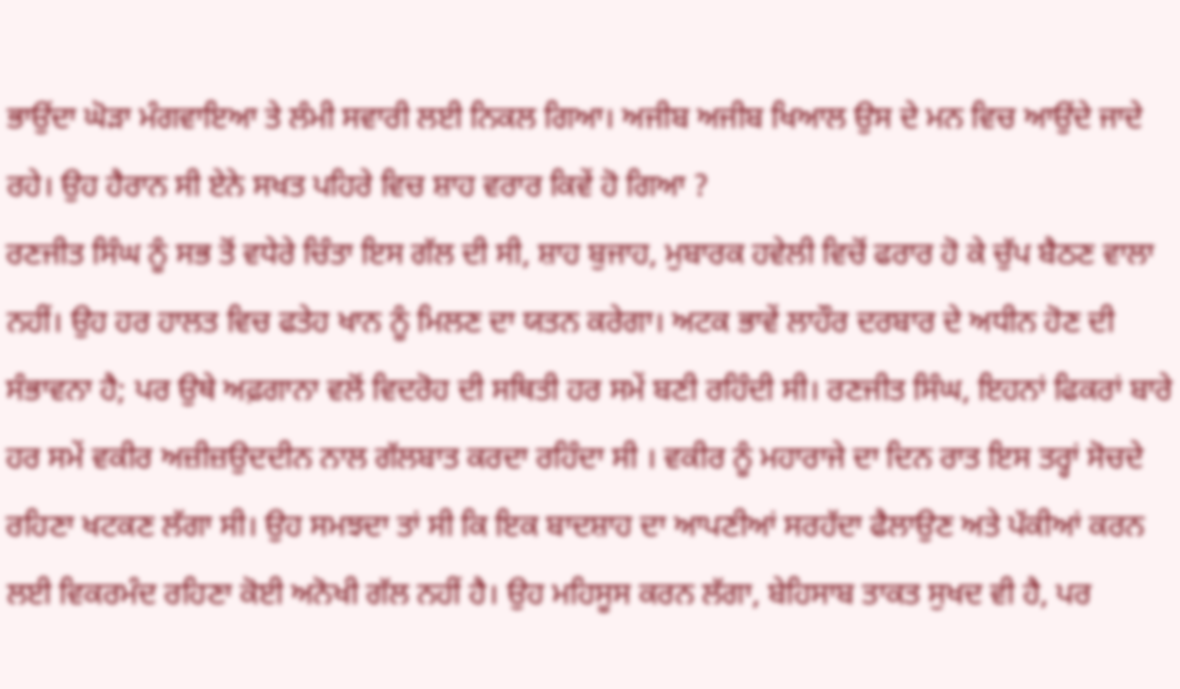ਭਾਉਂਦਾ ਘੋੜਾ ਮੰਗਵਾਇਆ ਤੇ ਲੰਮੀ ਸਵਾਰੀ ਲਈ ਨਿਕਲ ਗਿਆ। ਅਜੀਬ ਅਜੀਬ ਖਿਆਲ ਉਸ ਦੇ ਮਨ ਵਿਚ ਆਉਂਦੇ ਜਾਦੇ ਰਹੇ। ਉਹ ਹੈਰਾਨ ਸੀ ਏਨੇ ਸਖਤ ਪਹਿਰੇ ਵਿਚ ਸ਼ਾਹ ਵਰਾਰ ਕਿਵੇਂ ਹੋ ਗਿਆ ?
ਰਣਜੀਤ ਸਿੰਘ ਨੂੰ ਸਭ ਤੋਂ ਵਧੇਰੇ ਚਿੰਤਾ ਇਸ ਗੱਲ ਦੀ ਸੀ, ਸ਼ਾਹ ਬੁਜਾਹ, ਮੁਬਾਰਕ ਹਵੇਲੀ ਵਿਚੋਂ ਫਰਾਰ ਹੋ ਕੇ ਚੁੱਪ ਬੈਠਣ ਵਾਲਾ ਨਹੀਂ। ਉਹ ਹਰ ਹਾਲਤ ਵਿਚ ਫਤੇਹ ਖਾਨ ਨੂੰ ਮਿਲਣ ਦਾ ਯਤਨ ਕਰੇਗਾ। ਅਟਕ ਭਾਵੇਂ ਲਾਹੌਰ ਦਰਬਾਰ ਦੇ ਅਧੀਨ ਹੋਣ ਦੀ ਸੰਭਾਵਨਾ ਹੈ; ਪਰ ਉਥੇ ਅਫ਼ਗਾਨਾ ਵਲੋਂ ਵਿਦਰੋਹ ਦੀ ਸਥਿਤੀ ਹਰ ਸਮੇਂ ਬਣੀ ਰਹਿੰਦੀ ਸੀ। ਰਣਜੀਤ ਸਿੰਘ, ਇਹਨਾਂ ਫਿਕਰਾਂ ਬਾਰੇ ਹਰ ਸਮੇਂ ਵਕੀਰ ਅਜ਼ੀਜ਼ਉਦਦੀਨ ਨਾਲ ਗੱਲਬਾਤ ਕਰਦਾ ਰਹਿੰਦਾ ਸੀ । ਵਕੀਰ ਨੂੰ ਮਹਾਰਾਜੇ ਦਾ ਦਿਨ ਰਾਤ ਇਸ ਤਰ੍ਹਾਂ ਸੋਚਦੇ ਰਹਿਣਾ ਖਟਕਣ ਲੱਗਾ ਸੀ। ਉਹ ਸਮਝਦਾ ਤਾਂ ਸੀ ਕਿ ਇਕ ਬਾਦਸ਼ਾਹ ਦਾ ਆਪਣੀਆਂ ਸਰਹੱਦਾ ਫੈਲਾਉਣ ਅਤੇ ਪੱਕੀਆਂ ਕਰਨ ਲਈ ਵਿਕਰਮੰਦ ਰਹਿਣਾ ਕੋਈ ਅਨੋਖੀ ਗੱਲ ਨਹੀਂ ਹੈ। ਉਹ ਮਹਿਸੂਸ ਕਰਨ ਲੱਗਾ, ਬੇਹਿਸਾਬ ਤਾਕਤ ਸੁਖਦ ਵੀ ਹੈ, ਪਰ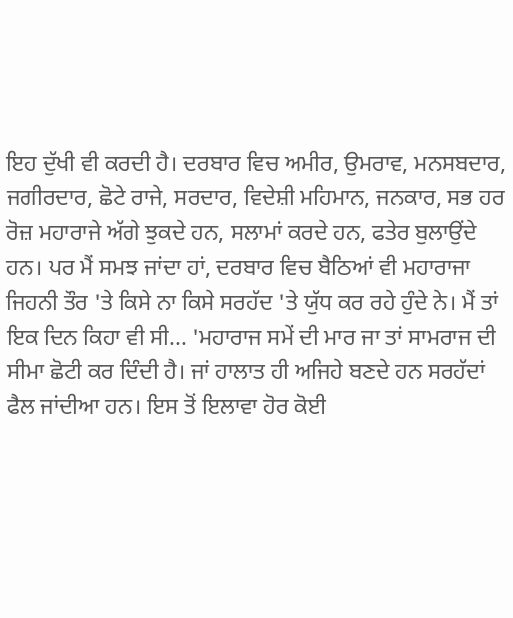ਇਹ ਦੁੱਖੀ ਵੀ ਕਰਦੀ ਹੈ। ਦਰਬਾਰ ਵਿਚ ਅਮੀਰ, ਉਮਰਾਵ, ਮਨਸਬਦਾਰ, ਜਗੀਰਦਾਰ, ਛੋਟੇ ਰਾਜੇ, ਸਰਦਾਰ, ਵਿਦੇਸ਼ੀ ਮਹਿਮਾਨ, ਜਨਕਾਰ, ਸਭ ਹਰ ਰੋਜ਼ ਮਹਾਰਾਜੇ ਅੱਗੇ ਝੁਕਦੇ ਹਨ, ਸਲਾਮਾਂ ਕਰਦੇ ਹਨ, ਫਤੇਰ ਬੁਲਾਉਂਦੇ ਹਨ। ਪਰ ਮੈਂ ਸਮਝ ਜਾਂਦਾ ਹਾਂ, ਦਰਬਾਰ ਵਿਚ ਬੈਠਿਆਂ ਵੀ ਮਹਾਰਾਜਾ ਜਿਹਨੀ ਤੌਰ 'ਤੇ ਕਿਸੇ ਨਾ ਕਿਸੇ ਸਰਹੱਦ 'ਤੇ ਯੁੱਧ ਕਰ ਰਹੇ ਹੁੰਦੇ ਨੇ। ਮੈਂ ਤਾਂ ਇਕ ਦਿਨ ਕਿਹਾ ਵੀ ਸੀ... 'ਮਹਾਰਾਜ ਸਮੇਂ ਦੀ ਮਾਰ ਜਾ ਤਾਂ ਸਾਮਰਾਜ ਦੀ ਸੀਮਾ ਛੋਟੀ ਕਰ ਦਿੰਦੀ ਹੈ। ਜਾਂ ਹਾਲਾਤ ਹੀ ਅਜਿਹੇ ਬਣਦੇ ਹਨ ਸਰਹੱਦਾਂ ਫੈਲ ਜਾਂਦੀਆ ਹਨ। ਇਸ ਤੋਂ ਇਲਾਵਾ ਹੋਰ ਕੋਈ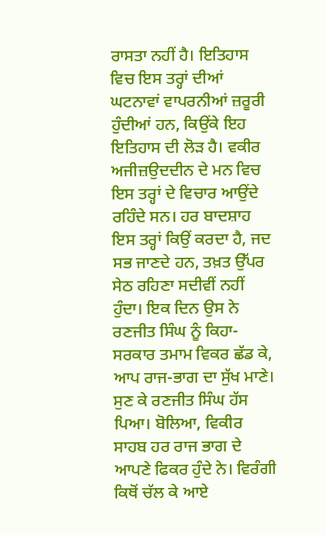ਰਾਸਤਾ ਨਹੀਂ ਹੈ। ਇਤਿਹਾਸ ਵਿਚ ਇਸ ਤਰ੍ਹਾਂ ਦੀਆਂ ਘਟਨਾਵਾਂ ਵਾਪਰਨੀਆਂ ਜ਼ਰੂਰੀ ਹੁੰਦੀਆਂ ਹਨ, ਕਿਉਂਕੇ ਇਹ ਇਤਿਹਾਸ ਦੀ ਲੋੜ ਹੈ। ਵਕੀਰ ਅਜੀਜ਼ਉਦਦੀਨ ਦੇ ਮਨ ਵਿਚ ਇਸ ਤਰ੍ਹਾਂ ਦੇ ਵਿਚਾਰ ਆਉਂਦੇ ਰਹਿੰਦੇ ਸਨ। ਹਰ ਬਾਦਸ਼ਾਹ ਇਸ ਤਰ੍ਹਾਂ ਕਿਉਂ ਕਰਦਾ ਹੈ, ਜਦ ਸਭ ਜਾਣਦੇ ਹਨ, ਤਖ਼ਤ ਉੱਪਰ ਸੇਠ ਰਹਿਣਾ ਸਦੀਵੀਂ ਨਹੀਂ ਹੁੰਦਾ। ਇਕ ਦਿਨ ਉਸ ਨੇ ਰਣਜੀਤ ਸਿੰਘ ਨੂੰ ਕਿਹਾ-ਸਰਕਾਰ ਤਮਾਮ ਵਿਕਰ ਛੱਡ ਕੇ, ਆਪ ਰਾਜ-ਭਾਗ ਦਾ ਸੁੱਖ ਮਾਣੇ।
ਸੁਣ ਕੇ ਰਣਜੀਤ ਸਿੰਘ ਹੱਸ ਪਿਆ। ਬੋਲਿਆ, ਵਿਕੀਰ ਸਾਹਬ ਹਰ ਰਾਜ ਭਾਗ ਦੇ ਆਪਣੇ ਫਿਕਰ ਹੁੰਦੇ ਨੇ। ਵਿਰੰਗੀ ਕਿਥੋਂ ਚੱਲ ਕੇ ਆਏ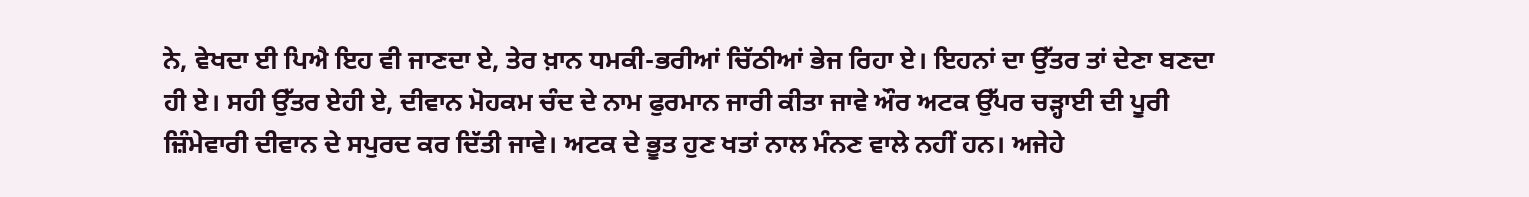ਨੇ, ਵੇਖਦਾ ਈ ਪਿਐ ਇਹ ਵੀ ਜਾਣਦਾ ਏ, ਤੇਰ ਖ਼ਾਨ ਧਮਕੀ-ਭਰੀਆਂ ਚਿੱਠੀਆਂ ਭੇਜ ਰਿਹਾ ਏ। ਇਹਨਾਂ ਦਾ ਉੱਤਰ ਤਾਂ ਦੇਣਾ ਬਣਦਾ ਹੀ ਏ। ਸਹੀ ਉੱਤਰ ਏਹੀ ਏ, ਦੀਵਾਨ ਮੋਹਕਮ ਚੰਦ ਦੇ ਨਾਮ ਫੁਰਮਾਨ ਜਾਰੀ ਕੀਤਾ ਜਾਵੇ ਔਰ ਅਟਕ ਉੱਪਰ ਚੜ੍ਹਾਈ ਦੀ ਪੂਰੀ ਜ਼ਿੰਮੇਵਾਰੀ ਦੀਵਾਨ ਦੇ ਸਪੁਰਦ ਕਰ ਦਿੱਤੀ ਜਾਵੇ। ਅਟਕ ਦੇ ਭੂਤ ਹੁਣ ਖਤਾਂ ਨਾਲ ਮੰਨਣ ਵਾਲੇ ਨਹੀਂ ਹਨ। ਅਜੇਹੇ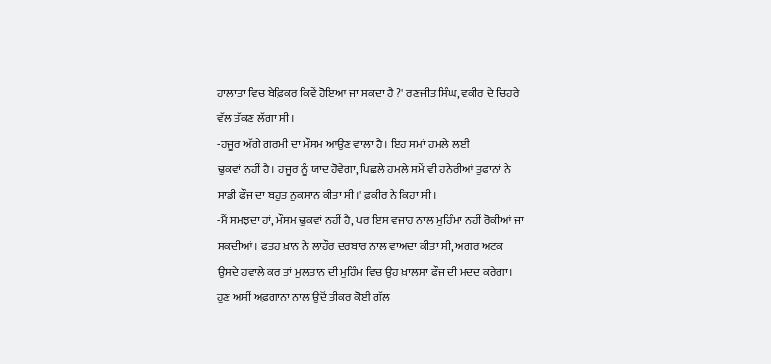ਹਾਲਾਤਾ ਵਿਚ ਬੇਫ਼ਿਕਰ ਕਿਵੇਂ ਹੋਇਆ ਜਾ ਸਕਦਾ ਹੈ ?' ਰਣਜੀਤ ਸਿੰਘ, ਵਕੀਰ ਦੇ ਚਿਹਰੇ ਵੱਲ ਤੱਕਣ ਲੱਗਾ ਸੀ।
-ਹਜੂਰ ਅੱਗੇ ਗਰਮੀ ਦਾ ਮੌਸਮ ਆਉਣ ਵਾਲਾ ਹੈ। ਇਹ ਸਮਾਂ ਹਮਲੇ ਲਈ
ਢੁਕਵਾਂ ਨਹੀਂ ਹੈ। ਹਜੂਰ ਨੂੰ ਯਾਦ ਹੋਵੇਗਾ, ਪਿਛਲੇ ਹਮਲੇ ਸਮੇਂ ਵੀ ਹਨੇਰੀਆਂ ਤੁਫਾਨਾਂ ਨੇ ਸਾਡੀ ਫੌਜ ਦਾ ਬਹੁਤ ਨੁਕਸਾਨ ਕੀਤਾ ਸੀ।' ਫ਼ਕੀਰ ਨੇ ਕਿਹਾ ਸੀ।
-ਮੈਂ ਸਮਝਦਾ ਹਾਂ, ਮੌਸਮ ਢੁਕਵਾਂ ਨਹੀਂ ਹੈ, ਪਰ ਇਸ ਵਜਾਹ ਨਾਲ ਮੁਹਿੰਮਾ ਨਹੀਂ ਰੋਕੀਆਂ ਜਾ ਸਕਦੀਆਂ। ਫਤਹ ਖ਼ਾਨ ਨੇ ਲਾਹੌਰ ਦਰਬਾਰ ਨਾਲ ਵਾਅਦਾ ਕੀਤਾ ਸੀ, ਅਗਰ ਅਟਕ ਉਸਦੇ ਹਵਾਲੇ ਕਰ ਤਾਂ ਮੁਲਤਾਨ ਦੀ ਮੁਹਿੰਮ ਵਿਚ ਉਹ ਖ਼ਾਲਸਾ ਫੌਜ ਦੀ ਮਦਦ ਕਰੇਗਾ। ਹੁਣ ਅਸੀਂ ਅਫ਼ਗਾਨਾ ਨਾਲ ਉਦੋਂ ਤੀਕਰ ਕੋਈ ਗੱਲ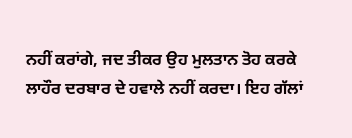ਨਹੀਂ ਕਰਾਂਗੇ, ਜਦ ਤੀਕਰ ਉਹ ਮੁਲਤਾਨ ਤੋਹ ਕਰਕੇ ਲਾਹੌਰ ਦਰਬਾਰ ਦੇ ਹਵਾਲੇ ਨਹੀਂ ਕਰਦਾ। ਇਹ ਗੱਲਾਂ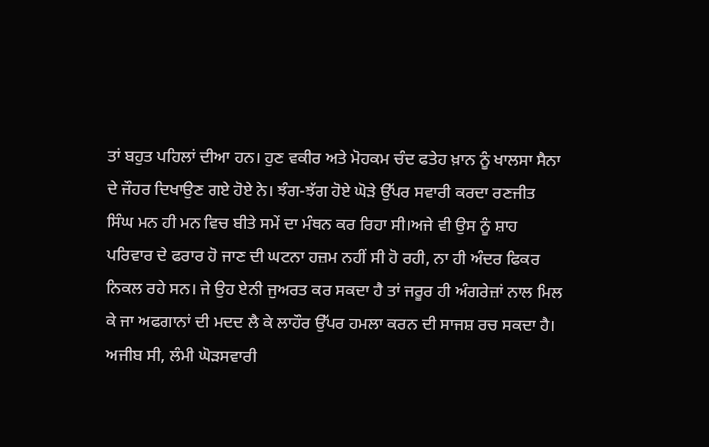ਤਾਂ ਬਹੁਤ ਪਹਿਲਾਂ ਦੀਆ ਹਨ। ਹੁਣ ਵਕੀਰ ਅਤੇ ਮੋਹਕਮ ਚੰਦ ਫਤੇਹ ਖ਼ਾਨ ਨੂੰ ਖਾਲਸਾ ਸੈਨਾ ਦੇ ਜੌਹਰ ਦਿਖਾਉਣ ਗਏ ਹੋਏ ਨੇ। ਝੰਗ-ਝੱਗ ਹੋਏ ਘੋੜੇ ਉੱਪਰ ਸਵਾਰੀ ਕਰਦਾ ਰਣਜੀਤ ਸਿੰਘ ਮਨ ਹੀ ਮਨ ਵਿਚ ਬੀਤੇ ਸਮੇਂ ਦਾ ਮੰਥਨ ਕਰ ਰਿਹਾ ਸੀ।ਅਜੇ ਵੀ ਉਸ ਨੂੰ ਸ਼ਾਹ ਪਰਿਵਾਰ ਦੇ ਫਰਾਰ ਹੋ ਜਾਣ ਦੀ ਘਟਨਾ ਹਜ਼ਮ ਨਹੀਂ ਸੀ ਹੋ ਰਹੀ, ਨਾ ਹੀ ਅੰਦਰ ਫਿਕਰ ਨਿਕਲ ਰਹੇ ਸਨ। ਜੇ ਉਹ ਏਨੀ ਜੁਅਰਤ ਕਰ ਸਕਦਾ ਹੈ ਤਾਂ ਜਰੂਰ ਹੀ ਅੰਗਰੇਜ਼ਾਂ ਨਾਲ ਮਿਲ ਕੇ ਜਾ ਅਫਗਾਨਾਂ ਦੀ ਮਦਦ ਲੈ ਕੇ ਲਾਹੌਰ ਉੱਪਰ ਹਮਲਾ ਕਰਨ ਦੀ ਸਾਜਸ਼ ਰਚ ਸਕਦਾ ਹੈ। ਅਜੀਬ ਸੀ, ਲੰਮੀ ਘੋੜਸਵਾਰੀ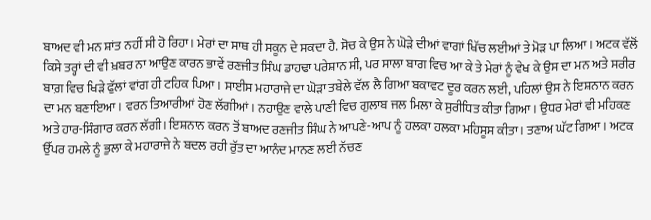ਬਾਅਦ ਵੀ ਮਨ ਸ਼ਾਂਤ ਨਹੀਂ ਸੀ ਹੋ ਰਿਹਾ। ਮੇਰਾਂ ਦਾ ਸਾਥ ਹੀ ਸਕੂਨ ਦੇ ਸਕਦਾ ਹੈ. ਸੋਚ ਕੇ ਉਸ ਨੇ ਘੋੜੇ ਦੀਆਂ ਵਾਗਾਂ ਖਿੱਚ ਲਈਆਂ ਤੇ ਮੋੜ ਪਾ ਲਿਆ। ਅਟਕ ਵੱਲੋਂ ਕਿਸੇ ਤਰ੍ਹਾਂ ਦੀ ਵੀ ਖ਼ਬਰ ਨਾ ਆਉਣ ਕਾਰਨ ਭਾਵੇਂ ਰਣਜੀਤ ਸਿੰਘ ਡਾਹਢਾ ਪਰੇਸ਼ਾਨ ਸੀ, ਪਰ ਸਾਲਾ ਬਾਗ ਵਿਚ ਆ ਕੇ ਤੇ ਮੇਰਾਂ ਨੂੰ ਵੇਖ ਕੇ ਉਸ ਦਾ ਮਨ ਅਤੇ ਸਰੀਰ ਬਾਗ਼ ਵਿਚ ਖਿੜੇ ਫੁੱਲਾਂ ਵਾਂਗ ਹੀ ਟਹਿਕ ਪਿਆ। ਸਾਈਸ ਮਹਾਰਾਜੇ ਦਾ ਘੋੜਾ ਤਬੇਲੇ ਵੱਲ ਲੈ ਗਿਆ ਬਕਾਵਟ ਦੂਰ ਕਰਨ ਲਈ, ਪਹਿਲਾਂ ਉਸ ਨੇ ਇਸ਼ਨਾਨ ਕਰਨ ਦਾ ਮਨ ਬਣਾਇਆ। ਵਰਨ ਤਿਆਰੀਆਂ ਹੋਣ ਲੱਗੀਆਂ। ਨਹਾਉਣ ਵਾਲੇ ਪਾਣੀ ਵਿਚ ਗੁਲਾਬ ਜਲ ਮਿਲਾ ਕੇ ਸੁਰੀਧਿਤ ਕੀਤਾ ਗਿਆ। ਉਧਰ ਮੇਰਾਂ ਵੀ ਮਹਿਕਣ ਅਤੇ ਹਾਰ-ਸਿੰਗਾਰ ਕਰਨ ਲੱਗੀ। ਇਸ਼ਨਾਨ ਕਰਨ ਤੋਂ ਬਾਅਦ ਰਣਜੀਤ ਸਿੰਘ ਨੇ ਆਪਣੇ-ਆਪ ਨੂੰ ਹਲਕਾ ਹਲਕਾ ਮਹਿਸੂਸ ਕੀਤਾ। ਤਣਾਅ ਘੱਟ ਗਿਆ। ਅਟਕ ਉੱਪਰ ਹਮਲੇ ਨੂੰ ਭੁਲਾ ਕੇ ਮਹਾਰਾਜੇ ਨੇ ਬਦਲ ਰਹੀ ਰੁੱਤ ਦਾ ਆਨੰਦ ਮਾਨਣ ਲਈ ਨੱਚਣ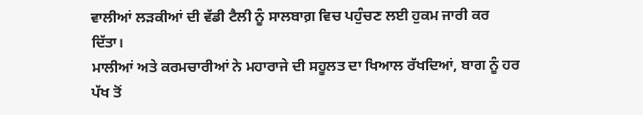ਵਾਲੀਆਂ ਲੜਕੀਆਂ ਦੀ ਵੱਡੀ ਟੈਲੀ ਨੂੰ ਸਾਲਬਾਗ਼ ਵਿਚ ਪਹੁੰਚਣ ਲਈ ਹੁਕਮ ਜਾਰੀ ਕਰ ਦਿੱਤਾ।
ਮਾਲੀਆਂ ਅਤੇ ਕਰਮਚਾਰੀਆਂ ਨੇ ਮਹਾਰਾਜੇ ਦੀ ਸਹੂਲਤ ਦਾ ਖਿਆਲ ਰੱਖਦਿਆਂ, ਬਾਗ ਨੂੰ ਹਰ ਪੱਖ ਤੋਂ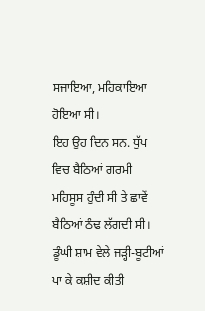ਸਜਾਇਆ, ਮਹਿਕਾਇਆ ਹੋਇਆ ਸੀ।
ਇਹ ਉਹ ਦਿਨ ਸਨ. ਧੁੱਪ ਵਿਚ ਬੈਠਿਆਂ ਗਰਮੀ ਮਹਿਸੂਸ ਹੁੰਦੀ ਸੀ ਤੇ ਛਾਵੇਂ ਬੈਠਿਆਂ ਠੰਢ ਲੱਗਦੀ ਸੀ।
ਡੂੰਘੀ ਸ਼ਾਮ ਵੇਲੇ ਜੜ੍ਹੀ-ਬੂਟੀਆਂ ਪਾ ਕੇ ਕਸ਼ੀਦ ਕੀਤੀ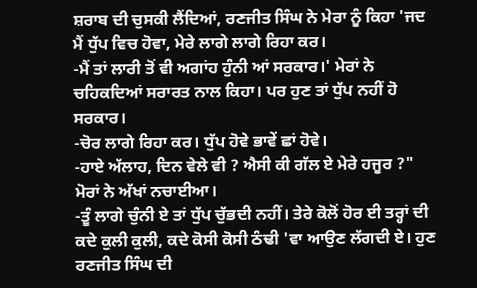ਸ਼ਰਾਬ ਦੀ ਚੁਸਕੀ ਲੈਂਦਿਆਂ, ਰਣਜੀਤ ਸਿੰਘ ਨੇ ਮੇਰਾ ਨੂੰ ਕਿਹਾ 'ਜਦ ਮੈਂ ਧੁੱਪ ਵਿਚ ਹੋਵਾ, ਮੇਰੇ ਲਾਗੇ ਲਾਗੇ ਰਿਹਾ ਕਰ।
-ਮੈਂ ਤਾਂ ਲਾਰੀ ਤੋਂ ਵੀ ਅਗਾਂਹ ਹੁੰਨੀ ਆਂ ਸਰਕਾਰ।' ਮੇਰਾਂ ਨੇ ਚਹਿਕਦਿਆਂ ਸਰਾਰਤ ਨਾਲ ਕਿਹਾ। ਪਰ ਹੁਣ ਤਾਂ ਧੁੱਪ ਨਹੀਂ ਹੋ ਸਰਕਾਰ।
-ਚੋਰ ਲਾਗੇ ਰਿਹਾ ਕਰ। ਧੁੱਪ ਹੋਵੇ ਭਾਵੇਂ ਛਾਂ ਹੋਵੇ।
-ਹਾਏ ਅੱਲਾਹ, ਦਿਨ ਵੇਲੇ ਵੀ ? ਐਸੀ ਕੀ ਗੱਲ ਏ ਮੇਰੇ ਹਜੂਰ ?" ਮੋਰਾਂ ਨੇ ਅੱਖਾਂ ਨਚਾਈਆ।
-ਤੂੰ ਲਾਗੇ ਚੁੰਨੀ ਏ ਤਾਂ ਧੁੱਪ ਚੁੱਭਦੀ ਨਹੀਂ। ਤੇਰੇ ਕੋਲੋਂ ਹੋਰ ਈ ਤਰ੍ਹਾਂ ਦੀ ਕਦੇ ਕੁਲੀ ਕੁਲੀ, ਕਦੇ ਕੋਸੀ ਕੋਸੀ ਠੰਢੀ 'ਵਾ ਆਉਣ ਲੱਗਦੀ ਏ। ਹੁਣ ਰਣਜੀਤ ਸਿੰਘ ਦੀ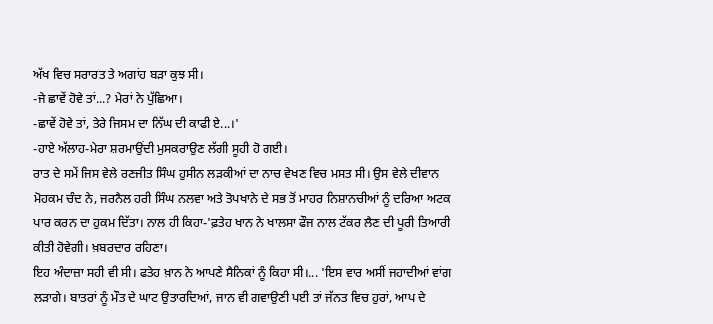ਅੱਖ ਵਿਚ ਸਰਾਰਤ ਤੇ ਅਗਾਂਹ ਬੜਾ ਕੁਝ ਸੀ।
-ਜੇ ਛਾਵੇਂ ਹੋਵੇ ਤਾਂ...? ਮੇਰਾਂ ਨੇ ਪੁੱਛਿਆ।
-ਛਾਵੇਂ ਹੋਵੇ ਤਾਂ, ਤੇਰੇ ਜਿਸਮ ਦਾ ਨਿੱਘ ਦੀ ਕਾਫੀ ਏ...।'
-ਹਾਏ ਅੱਲਾਹ-ਮੇਰਾ ਸ਼ਰਮਾਉਂਦੀ ਮੁਸਕਰਾਉਣ ਲੱਗੀ ਸੂਹੀ ਹੋ ਗਈ।
ਰਾਤ ਦੇ ਸਮੇਂ ਜਿਸ ਵੇਲੇ ਰਣਜੀਤ ਸਿੰਘ ਹੁਸੀਨ ਲੜਕੀਆਂ ਦਾ ਨਾਚ ਵੇਖਣ ਵਿਚ ਮਸਤ ਸੀ। ਉਸ ਵੇਲੇ ਦੀਵਾਨ ਮੋਹਕਮ ਚੰਦ ਨੇ, ਜਰਨੈਲ ਹਰੀ ਸਿੰਘ ਨਲਵਾ ਅਤੇ ਤੋਪਖਾਨੇ ਦੇ ਸਭ ਤੋਂ ਮਾਹਰ ਨਿਸ਼ਾਨਚੀਆਂ ਨੂੰ ਦਰਿਆ ਅਟਕ ਪਾਰ ਕਰਨ ਦਾ ਹੁਕਮ ਦਿੱਤਾ। ਨਾਲ ਹੀ ਕਿਹਾ-'ਫ਼ਤੇਹ ਖਾਨ ਨੇ ਖਾਲਸਾ ਫੌਜ ਨਾਲ ਟੱਕਰ ਲੈਣ ਦੀ ਪੂਰੀ ਤਿਆਰੀ ਕੀਤੀ ਹੋਵੇਗੀ। ਖ਼ਬਰਦਾਰ ਰਹਿਣਾ।
ਇਹ ਅੰਦਾਜ਼ਾ ਸਹੀ ਵੀ ਸੀ। ਫਤੇਹ ਖ਼ਾਨ ਨੇ ਆਪਣੇ ਸੈਨਿਕਾਂ ਨੂੰ ਕਿਹਾ ਸੀ।... 'ਇਸ ਵਾਰ ਅਸੀਂ ਜਹਾਦੀਆਂ ਵਾਂਗ ਲੜਾਗੇ। ਬਾਤਰਾਂ ਨੂੰ ਮੌਤ ਦੇ ਘਾਟ ਉਤਾਰਦਿਆਂ, ਜਾਨ ਵੀ ਗਵਾਉਣੀ ਪਈ ਤਾਂ ਜੱਨਤ ਵਿਚ ਹੁਰਾਂ, ਆਪ ਦੇ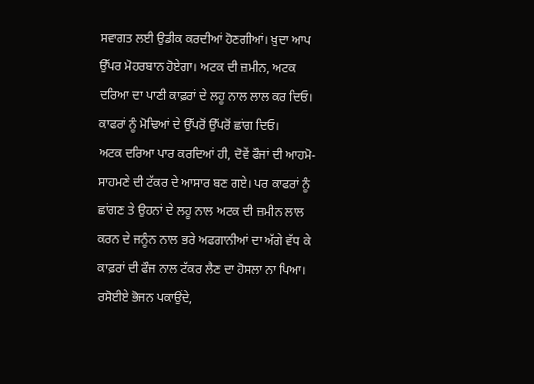ਸਵਾਗਤ ਲਈ ਉਡੀਕ ਕਰਦੀਆਂ ਹੋਣਗੀਆਂ। ਖ਼ੁਦਾ ਆਪ ਉੱਪਰ ਮੋਹਰਬਾਨ ਹੋਏਗਾ। ਅਟਕ ਦੀ ਜ਼ਮੀਨ, ਅਟਕ ਦਰਿਆ ਦਾ ਪਾਣੀ ਕਾਫ਼ਰਾਂ ਦੇ ਲਹੂ ਨਾਲ ਲਾਲ ਕਰ ਦਿਓ। ਕਾਫਰਾਂ ਨੂੰ ਮੋਢਿਆਂ ਦੇ ਉੱਪਰੋਂ ਉੱਪਰੋਂ ਛਾਂਗ ਦਿਓ।
ਅਟਕ ਦਰਿਆ ਪਾਰ ਕਰਦਿਆਂ ਹੀ, ਦੋਵੇਂ ਫੌਜਾਂ ਦੀ ਆਹਮੋ-ਸਾਹਮਣੇ ਦੀ ਟੱਕਰ ਦੇ ਆਸਾਰ ਬਣ ਗਏ। ਪਰ ਕਾਫਰਾਂ ਨੂੰ ਛਾਂਗਣ ਤੇ ਉਹਨਾਂ ਦੇ ਲਹੂ ਨਾਲ ਅਟਕ ਦੀ ਜ਼ਮੀਨ ਲਾਲ ਕਰਨ ਦੇ ਜਨੂੰਨ ਨਾਲ ਭਰੇ ਅਫਗਾਨੀਆਂ ਦਾ ਅੱਗੇ ਵੱਧ ਕੇ ਕਾਫ਼ਰਾਂ ਦੀ ਫੌਜ ਨਾਲ ਟੱਕਰ ਲੈਣ ਦਾ ਹੋਸਲਾ ਨਾ ਪਿਆ। ਰਸੋਈਏ ਭੋਜਨ ਪਕਾਉਂਦੇ,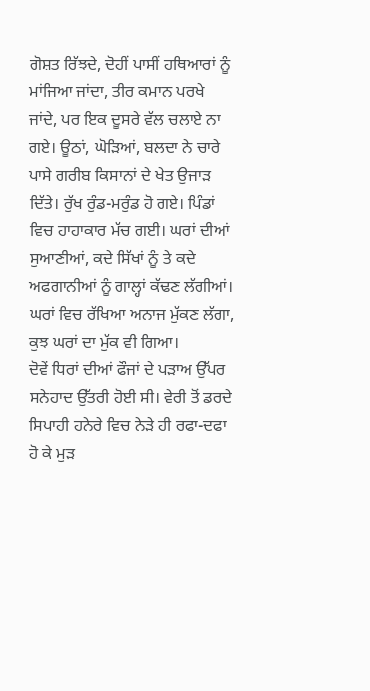ਗੋਸ਼ਤ ਰਿੱਝਦੇ, ਦੋਹੀਂ ਪਾਸੀਂ ਹਥਿਆਰਾਂ ਨੂੰ ਮਾਂਜਿਆ ਜਾਂਦਾ, ਤੀਰ ਕਮਾਨ ਪਰਖੇ ਜਾਂਦੇ, ਪਰ ਇਕ ਦੂਸਰੇ ਵੱਲ ਚਲਾਏ ਨਾ ਗਏ। ਊਠਾਂ, ਘੋੜਿਆਂ, ਬਲਦਾ ਨੇ ਚਾਰੇ ਪਾਸੇ ਗਰੀਬ ਕਿਸਾਨਾਂ ਦੇ ਖੇਤ ਉਜਾੜ ਦਿੱਤੇ। ਰੁੱਖ ਰੁੰਡ-ਮਰੁੰਡ ਹੋ ਗਏ। ਪਿੰਡਾਂ ਵਿਚ ਹਾਹਾਕਾਰ ਮੱਚ ਗਈ। ਘਰਾਂ ਦੀਆਂ ਸੁਆਣੀਆਂ, ਕਦੇ ਸਿੱਖਾਂ ਨੂੰ ਤੇ ਕਦੇ ਅਫਗਾਨੀਆਂ ਨੂੰ ਗਾਲ੍ਹਾਂ ਕੱਢਣ ਲੱਗੀਆਂ। ਘਰਾਂ ਵਿਚ ਰੱਖਿਆ ਅਨਾਜ ਮੁੱਕਣ ਲੱਗਾ, ਕੁਝ ਘਰਾਂ ਦਾ ਮੁੱਕ ਵੀ ਗਿਆ।
ਦੋਵੇਂ ਧਿਰਾਂ ਦੀਆਂ ਫੌਜਾਂ ਦੇ ਪੜਾਅ ਉੱਪਰ ਸਨੇਹਾਦ ਉੱਤਰੀ ਹੋਈ ਸੀ। ਵੇਰੀ ਤੋਂ ਡਰਦੇ ਸਿਪਾਹੀ ਹਨੇਰੇ ਵਿਚ ਨੇੜੇ ਹੀ ਰਫਾ-ਦਫਾ ਹੋ ਕੇ ਮੁੜ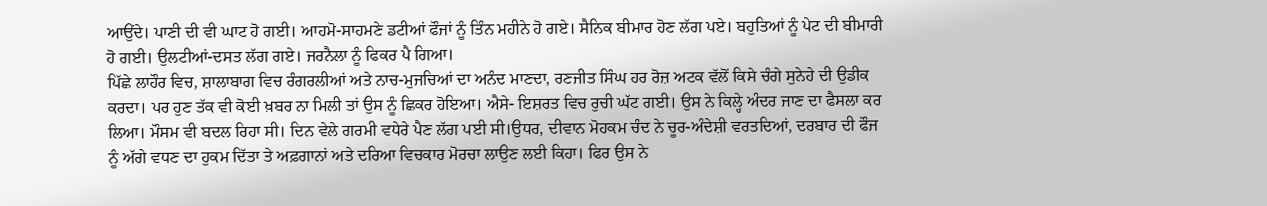ਆਉਂਦੇ। ਪਾਣੀ ਦੀ ਵੀ ਘਾਟ ਹੋ ਗਈ। ਆਹਮੋ-ਸਾਹਮਣੇ ਡਟੀਆਂ ਫੌਜਾਂ ਨੂੰ ਤਿੰਨ ਮਹੀਨੇ ਹੋ ਗਏ। ਸੈਨਿਕ ਬੀਮਾਰ ਹੋਣ ਲੱਗ ਪਏ। ਬਹੁਤਿਆਂ ਨੂੰ ਪੇਟ ਦੀ ਬੀਮਾਰੀ ਹੋ ਗਈ। ਉਲਟੀਆਂ-ਦਸਤ ਲੱਗ ਗਏ। ਜਰਨੈਲਾ ਨੂੰ ਫਿਕਰ ਪੈ ਗਿਆ।
ਪਿੱਛੇ ਲਾਹੌਰ ਵਿਚ, ਸ਼ਾਲਾਬਾਗ ਵਿਚ ਰੰਗਰਲੀਆਂ ਅਤੇ ਨਾਚ-ਮੁਜਚਿਆਂ ਦਾ ਅਨੰਦ ਮਾਣਦਾ, ਰਣਜੀਤ ਸਿੰਘ ਹਰ ਰੋਜ਼ ਅਟਕ ਵੱਲੋਂ ਕਿਸੇ ਚੰਗੇ ਸੁਨੇਹੇ ਦੀ ਉਡੀਕ ਕਰਦਾ। ਪਰ ਹੁਣ ਤੱਕ ਵੀ ਕੋਈ ਖ਼ਬਰ ਨਾ ਮਿਲੀ ਤਾਂ ਉਸ ਨੂੰ ਛਿਕਰ ਹੋਇਆ। ਐਸੇ- ਇਸ਼ਰਤ ਵਿਚ ਰੁਚੀ ਘੱਟ ਗਈ। ਉਸ ਨੇ ਕਿਲ੍ਹੇ ਅੰਦਰ ਜਾਣ ਦਾ ਫੈਸਲਾ ਕਰ ਲਿਆ। ਮੌਸਮ ਵੀ ਬਦਲ ਰਿਹਾ ਸੀ। ਦਿਨ ਵੇਲੇ ਗਰਮੀ ਵਧੇਰੇ ਪੈਣ ਲੱਗ ਪਈ ਸੀ।ਉਧਰ, ਦੀਵਾਨ ਮੋਹਕਮ ਚੰਦ ਨੇ ਚੂਰ-ਅੰਦੇਸ਼ੀ ਵਰਤਦਿਆਂ, ਦਰਬਾਰ ਦੀ ਫੌਜ ਨੂੰ ਅੱਗੇ ਵਧਣ ਦਾ ਹੁਕਮ ਦਿੱਤਾ ਤੇ ਅਫ਼ਗਾਨਾਂ ਅਤੇ ਦਰਿਆ ਵਿਚਕਾਰ ਮੋਰਚਾ ਲਾਉਣ ਲਈ ਕਿਹਾ। ਫਿਰ ਉਸ ਨੇ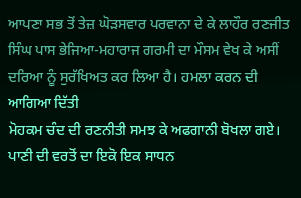ਆਪਣਾ ਸਭ ਤੋਂ ਤੇਜ਼ ਘੋੜਸਵਾਰ ਪਰਵਾਨਾ ਦੇ ਕੇ ਲਾਹੌਰ ਰਣਜੀਤ ਸਿੰਘ ਪਾਸ ਭੇਜਿਆ-ਮਹਾਰਾਜ ਗਰਮੀ ਦਾ ਮੌਸਮ ਵੇਖ ਕੇ ਅਸੀਂ ਦਰਿਆ ਨੂੰ ਸੁਰੱਖਿਅਤ ਕਰ ਲਿਆ ਹੈ। ਹਮਲਾ ਕਰਨ ਦੀ ਆਗਿਆ ਦਿੱਤੀ
ਮੋਹਕਮ ਚੰਦ ਦੀ ਰਣਨੀਤੀ ਸਮਝ ਕੇ ਅਫਗਾਨੀ ਬੋਖਲਾ ਗਏ। ਪਾਣੀ ਦੀ ਵਰਤੋਂ ਦਾ ਇਕੋ ਇਕ ਸਾਧਨ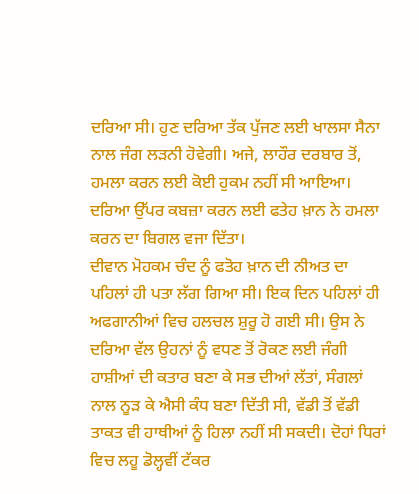ਦਰਿਆ ਸੀ। ਹੁਣ ਦਰਿਆ ਤੱਕ ਪੁੱਜਣ ਲਈ ਖਾਲਸਾ ਸੈਨਾ ਨਾਲ ਜੰਗ ਲੜਨੀ ਹੋਵੇਗੀ। ਅਜੇ, ਲਾਹੌਰ ਦਰਬਾਰ ਤੋਂ, ਹਮਲਾ ਕਰਨ ਲਈ ਕੋਈ ਹੁਕਮ ਨਹੀਂ ਸੀ ਆਇਆ। ਦਰਿਆ ਉੱਪਰ ਕਬਜ਼ਾ ਕਰਨ ਲਈ ਫਤੇਹ ਖ਼ਾਨ ਨੇ ਹਮਲਾ ਕਰਨ ਦਾ ਬਿਗਲ ਵਜਾ ਦਿੱਤਾ।
ਦੀਵਾਨ ਮੋਹਕਮ ਚੰਦ ਨੂੰ ਫਤੋਹ ਖ਼ਾਨ ਦੀ ਨੀਅਤ ਦਾ ਪਹਿਲਾਂ ਹੀ ਪਤਾ ਲੱਗ ਗਿਆ ਸੀ। ਇਕ ਦਿਨ ਪਹਿਲਾਂ ਹੀ ਅਫਗਾਨੀਆਂ ਵਿਚ ਹਲਚਲ ਸ਼ੁਰੂ ਹੋ ਗਈ ਸੀ। ਉਸ ਨੇ ਦਰਿਆ ਵੱਲ ਉਹਨਾਂ ਨੂੰ ਵਧਣ ਤੋਂ ਰੋਕਣ ਲਈ ਜੰਗੀ ਹਾਸ਼ੀਆਂ ਦੀ ਕਤਾਰ ਬਣਾ ਕੇ ਸਭ ਦੀਆਂ ਲੱਤਾਂ, ਸੰਗਲਾਂ ਨਾਲ ਨੂੜ ਕੇ ਐਸੀ ਕੰਧ ਬਣਾ ਦਿੱਤੀ ਸੀ, ਵੱਡੀ ਤੋਂ ਵੱਡੀ ਤਾਕਤ ਵੀ ਹਾਥੀਆਂ ਨੂੰ ਹਿਲਾ ਨਹੀਂ ਸੀ ਸਕਦੀ। ਦੋਹਾਂ ਧਿਰਾਂ ਵਿਚ ਲਹੂ ਡੋਲ੍ਹਵੀਂ ਟੱਕਰ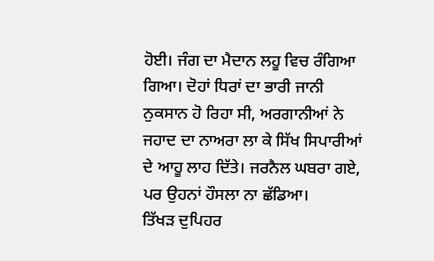ਹੋਈ। ਜੰਗ ਦਾ ਮੈਦਾਨ ਲਹੂ ਵਿਚ ਰੰਗਿਆ ਗਿਆ। ਦੋਹਾਂ ਧਿਰਾਂ ਦਾ ਭਾਰੀ ਜਾਨੀ ਨੁਕਸਾਨ ਹੋ ਰਿਹਾ ਸੀ, ਅਰਗਾਨੀਆਂ ਨੇ ਜਹਾਦ ਦਾ ਨਾਅਰਾ ਲਾ ਕੇ ਸਿੱਖ ਸਿਪਾਰੀਆਂ ਦੇ ਆਹੂ ਲਾਹ ਦਿੱਤੇ। ਜਰਨੈਲ ਘਬਰਾ ਗਏ, ਪਰ ਉਹਨਾਂ ਹੌਸਲਾ ਨਾ ਛੱਡਿਆ।
ਤਿੱਖੜ ਦੁਪਿਹਰ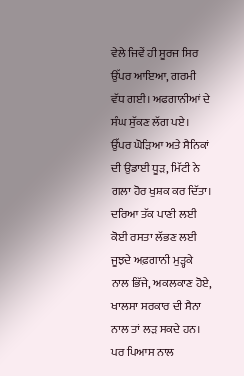ਵੇਲੇ ਜਿਵੇਂ ਹੀ ਸੂਰਜ ਸਿਰ ਉੱਪਰ ਆਇਆ, ਗਰਮੀ ਵੱਧ ਗਈ। ਅਫਗਾਨੀਆਂ ਦੇ ਸੰਘ ਸੁੱਕਣ ਲੱਗ ਪਏ। ਉੱਪਰ ਘੋੜਿਆ ਅਤੇ ਸੈਨਿਕਾਂ ਦੀ ਉਡਾਈ ਧੂੜ, ਮਿੱਟੀ ਨੇ ਗਲਾ ਹੋਰ ਖੁਸ਼ਕ ਕਰ ਦਿੱਤਾ। ਦਰਿਆ ਤੱਕ ਪਾਣੀ ਲਈ ਕੋਈ ਰਸਤਾ ਲੱਭਣ ਲਈ ਜੂਝਦੇ ਅਫ਼ਗਾਨੀ ਮੁੜ੍ਹਕੇ ਨਾਲ ਭਿੱਜੇ, ਅਕਲਕਾਣ ਹੋਏ, ਖਾਲਸਾ ਸਰਕਾਰ ਦੀ ਸੈਨਾ ਨਾਲ ਤਾਂ ਲੜ ਸਕਦੇ ਹਨ। ਪਰ ਪਿਆਸ ਨਾਲ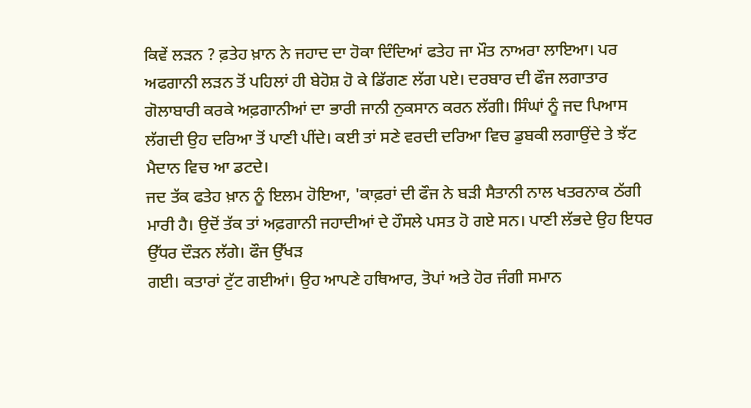ਕਿਵੇਂ ਲੜਨ ? ਫ਼ਤੇਹ ਖ਼ਾਨ ਨੇ ਜਹਾਦ ਦਾ ਹੋਕਾ ਦਿੰਦਿਆਂ ਫਤੇਹ ਜਾ ਮੌਤ ਨਾਅਰਾ ਲਾਇਆ। ਪਰ ਅਫਗਾਨੀ ਲੜਨ ਤੋਂ ਪਹਿਲਾਂ ਹੀ ਬੇਹੋਸ਼ ਹੋ ਕੇ ਡਿੱਗਣ ਲੱਗ ਪਏ। ਦਰਬਾਰ ਦੀ ਫੌਜ ਲਗਾਤਾਰ ਗੋਲਾਬਾਰੀ ਕਰਕੇ ਅਫ਼ਗਾਨੀਆਂ ਦਾ ਭਾਰੀ ਜਾਨੀ ਨੁਕਸਾਨ ਕਰਨ ਲੱਗੀ। ਸਿੰਘਾਂ ਨੂੰ ਜਦ ਪਿਆਸ ਲੱਗਦੀ ਉਹ ਦਰਿਆ ਤੋਂ ਪਾਣੀ ਪੀਂਦੇ। ਕਈ ਤਾਂ ਸਣੇ ਵਰਦੀ ਦਰਿਆ ਵਿਚ ਡੁਬਕੀ ਲਗਾਉਂਦੇ ਤੇ ਝੱਟ ਮੈਦਾਨ ਵਿਚ ਆ ਡਟਦੇ।
ਜਦ ਤੱਕ ਫਤੇਹ ਖ਼ਾਨ ਨੂੰ ਇਲਮ ਹੋਇਆ, 'ਕਾਫ਼ਰਾਂ ਦੀ ਫੌਜ ਨੇ ਬੜੀ ਸੈਤਾਨੀ ਨਾਲ ਖਤਰਨਾਕ ਠੱਗੀ ਮਾਰੀ ਹੈ। ਉਦੋਂ ਤੱਕ ਤਾਂ ਅਫ਼ਗਾਨੀ ਜਹਾਦੀਆਂ ਦੇ ਹੌਸਲੇ ਪਸਤ ਹੋ ਗਏ ਸਨ। ਪਾਣੀ ਲੱਭਦੇ ਉਹ ਇਧਰ ਉੱਧਰ ਦੌੜਨ ਲੱਗੇ। ਫੌਜ ਉੱਖੜ
ਗਈ। ਕਤਾਰਾਂ ਟੁੱਟ ਗਈਆਂ। ਉਹ ਆਪਣੇ ਹਥਿਆਰ, ਤੋਪਾਂ ਅਤੇ ਹੋਰ ਜੰਗੀ ਸਮਾਨ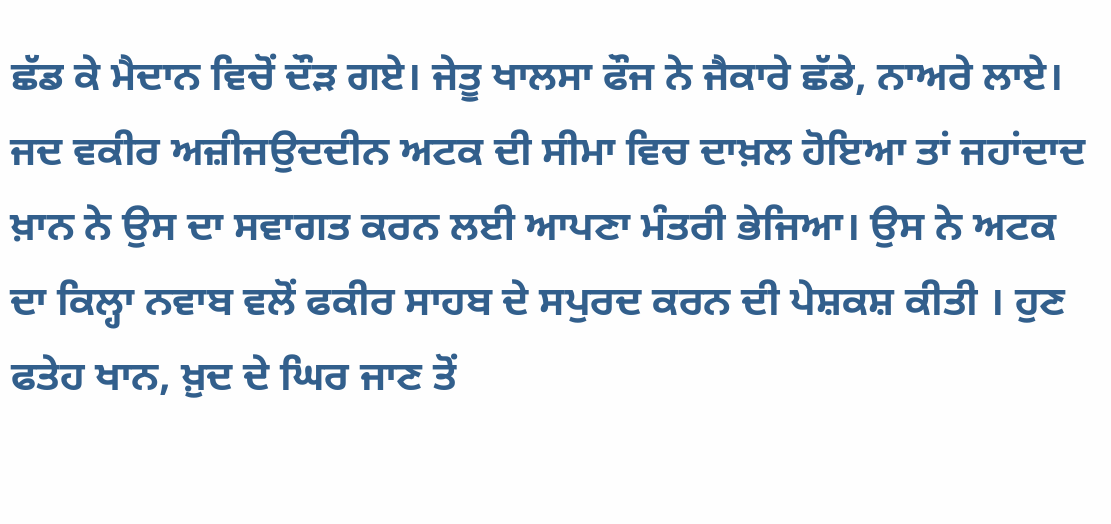ਛੱਡ ਕੇ ਮੈਦਾਨ ਵਿਚੋਂ ਦੌੜ ਗਏ। ਜੇਤੂ ਖਾਲਸਾ ਫੌਜ ਨੇ ਜੈਕਾਰੇ ਛੱਡੇ, ਨਾਅਰੇ ਲਾਏ। ਜਦ ਵਕੀਰ ਅਜ਼ੀਜਉਦਦੀਨ ਅਟਕ ਦੀ ਸੀਮਾ ਵਿਚ ਦਾਖ਼ਲ ਹੋਇਆ ਤਾਂ ਜਹਾਂਦਾਦ ਖ਼ਾਨ ਨੇ ਉਸ ਦਾ ਸਵਾਗਤ ਕਰਨ ਲਈ ਆਪਣਾ ਮੰਤਰੀ ਭੇਜਿਆ। ਉਸ ਨੇ ਅਟਕ ਦਾ ਕਿਲ੍ਹਾ ਨਵਾਬ ਵਲੋਂ ਫਕੀਰ ਸਾਹਬ ਦੇ ਸਪੁਰਦ ਕਰਨ ਦੀ ਪੇਸ਼ਕਸ਼ ਕੀਤੀ । ਹੁਣ ਫਤੇਹ ਖਾਨ, ਖ਼ੁਦ ਦੇ ਘਿਰ ਜਾਣ ਤੋਂ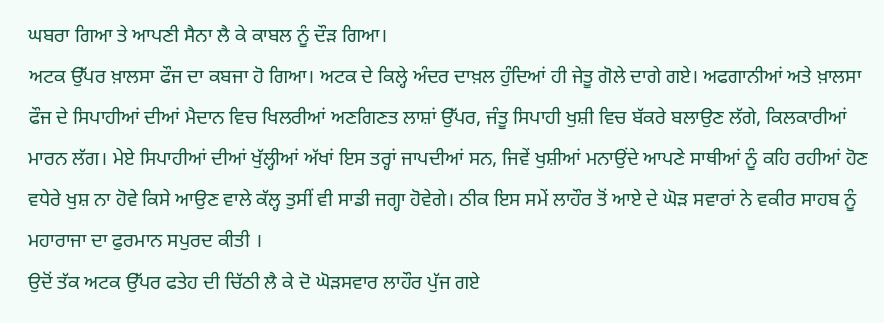ਘਬਰਾ ਗਿਆ ਤੇ ਆਪਣੀ ਸੈਨਾ ਲੈ ਕੇ ਕਾਬਲ ਨੂੰ ਦੌੜ ਗਿਆ।
ਅਟਕ ਉੱਪਰ ਖ਼ਾਲਸਾ ਫੌਜ ਦਾ ਕਬਜਾ ਹੋ ਗਿਆ। ਅਟਕ ਦੇ ਕਿਲ੍ਹੇ ਅੰਦਰ ਦਾਖ਼ਲ ਹੁੰਦਿਆਂ ਹੀ ਜੇਤੂ ਗੋਲੇ ਦਾਗੇ ਗਏ। ਅਫਗਾਨੀਆਂ ਅਤੇ ਖ਼ਾਲਸਾ ਫੌਜ ਦੇ ਸਿਪਾਹੀਆਂ ਦੀਆਂ ਮੈਦਾਨ ਵਿਚ ਖਿਲਰੀਆਂ ਅਣਗਿਣਤ ਲਾਸ਼ਾਂ ਉੱਪਰ, ਜੰਤੂ ਸਿਪਾਹੀ ਖੁਸ਼ੀ ਵਿਚ ਬੱਕਰੇ ਬਲਾਉਣ ਲੱਗੇ, ਕਿਲਕਾਰੀਆਂ ਮਾਰਨ ਲੱਗ। ਮੇਏ ਸਿਪਾਹੀਆਂ ਦੀਆਂ ਖੁੱਲ੍ਹੀਆਂ ਅੱਖਾਂ ਇਸ ਤਰ੍ਹਾਂ ਜਾਪਦੀਆਂ ਸਨ, ਜਿਵੇਂ ਖੁਸ਼ੀਆਂ ਮਨਾਉਂਦੇ ਆਪਣੇ ਸਾਥੀਆਂ ਨੂੰ ਕਹਿ ਰਹੀਆਂ ਹੋਣ ਵਧੇਰੇ ਖੁਸ਼ ਨਾ ਹੋਵੇ ਕਿਸੇ ਆਉਣ ਵਾਲੇ ਕੱਲ੍ਹ ਤੁਸੀਂ ਵੀ ਸਾਡੀ ਜਗ੍ਹਾ ਹੋਵੇਗੇ। ਠੀਕ ਇਸ ਸਮੇਂ ਲਾਹੌਰ ਤੋਂ ਆਏ ਦੇ ਘੋੜ ਸਵਾਰਾਂ ਨੇ ਵਕੀਰ ਸਾਹਬ ਨੂੰ ਮਹਾਰਾਜਾ ਦਾ ਫੁਰਮਾਨ ਸਪੁਰਦ ਕੀਤੀ ।
ਉਦੋਂ ਤੱਕ ਅਟਕ ਉੱਪਰ ਫਤੇਹ ਦੀ ਚਿੱਠੀ ਲੈ ਕੇ ਦੋ ਘੋੜਸਵਾਰ ਲਾਹੌਰ ਪੁੱਜ ਗਏ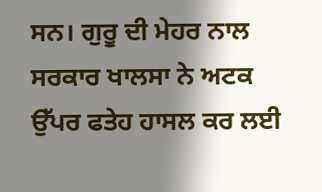ਸਨ। ਗੁਰੂ ਦੀ ਮੇਹਰ ਨਾਲ ਸਰਕਾਰ ਖਾਲਸਾ ਨੇ ਅਟਕ ਉੱਪਰ ਫਤੇਹ ਹਾਸਲ ਕਰ ਲਈ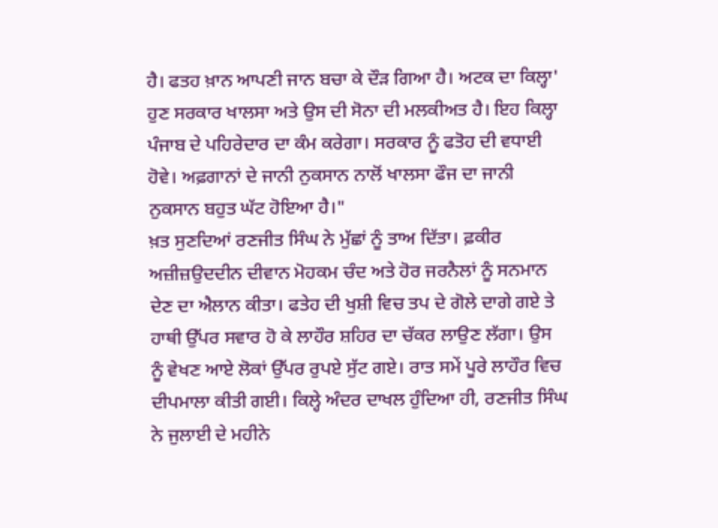ਹੈ। ਫਤਹ ਖ਼ਾਨ ਆਪਣੀ ਜਾਨ ਬਚਾ ਕੇ ਦੌੜ ਗਿਆ ਹੈ। ਅਟਕ ਦਾ ਕਿਲ੍ਹਾ' ਹੁਣ ਸਰਕਾਰ ਖਾਲਸਾ ਅਤੇ ਉਸ ਦੀ ਸੋਨਾ ਦੀ ਮਲਕੀਅਤ ਹੈ। ਇਹ ਕਿਲ੍ਹਾ ਪੰਜਾਬ ਦੇ ਪਹਿਰੇਦਾਰ ਦਾ ਕੰਮ ਕਰੇਗਾ। ਸਰਕਾਰ ਨੂੰ ਫਤੋਹ ਦੀ ਵਧਾਈ ਹੋਵੇ। ਅਫ਼ਗਾਨਾਂ ਦੇ ਜਾਨੀ ਨੁਕਸਾਨ ਨਾਲੋਂ ਖਾਲਸਾ ਫੌਜ ਦਾ ਜਾਨੀ ਨੁਕਸਾਨ ਬਹੁਤ ਘੱਟ ਹੋਇਆ ਹੈ।"
ਖ਼ਤ ਸੁਣਦਿਆਂ ਰਣਜੀਤ ਸਿੰਘ ਨੇ ਮੁੱਛਾਂ ਨੂੰ ਤਾਅ ਦਿੱਤਾ। ਫ਼ਕੀਰ ਅਜ਼ੀਜ਼ਉਦਦੀਨ ਦੀਵਾਨ ਮੋਹਕਮ ਚੰਦ ਅਤੇ ਹੋਰ ਜਰਨੈਲਾਂ ਨੂੰ ਸਨਮਾਨ ਦੇਣ ਦਾ ਐਲਾਨ ਕੀਤਾ। ਫਤੇਹ ਦੀ ਖੁਸ਼ੀ ਵਿਚ ਤਪ ਦੇ ਗੋਲੇ ਦਾਗੇ ਗਏ ਤੇ ਹਾਥੀ ਉੱਪਰ ਸਵਾਰ ਹੋ ਕੇ ਲਾਹੌਰ ਸ਼ਹਿਰ ਦਾ ਚੱਕਰ ਲਾਉਣ ਲੱਗਾ। ਉਸ ਨੂੰ ਵੇਖਣ ਆਏ ਲੋਕਾਂ ਉੱਪਰ ਰੁਪਏ ਸੁੱਟ ਗਏ। ਰਾਤ ਸਮੇਂ ਪੂਰੇ ਲਾਹੌਰ ਵਿਚ ਦੀਪਮਾਲਾ ਕੀਤੀ ਗਈ। ਕਿਲ੍ਹੇ ਅੰਦਰ ਦਾਖਲ ਹੁੰਦਿਆ ਹੀ, ਰਣਜੀਤ ਸਿੰਘ ਨੇ ਜੁਲਾਈ ਦੇ ਮਹੀਨੇ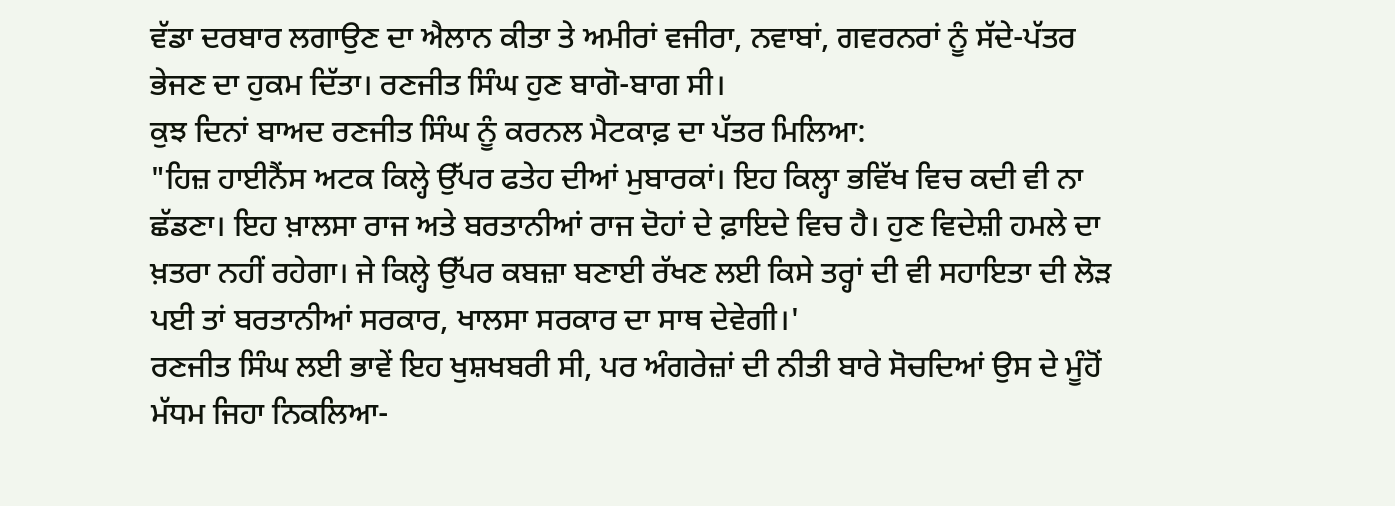ਵੱਡਾ ਦਰਬਾਰ ਲਗਾਉਣ ਦਾ ਐਲਾਨ ਕੀਤਾ ਤੇ ਅਮੀਰਾਂ ਵਜੀਰਾ, ਨਵਾਬਾਂ, ਗਵਰਨਰਾਂ ਨੂੰ ਸੱਦੇ-ਪੱਤਰ ਭੇਜਣ ਦਾ ਹੁਕਮ ਦਿੱਤਾ। ਰਣਜੀਤ ਸਿੰਘ ਹੁਣ ਬਾਗੋ-ਬਾਗ ਸੀ।
ਕੁਝ ਦਿਨਾਂ ਬਾਅਦ ਰਣਜੀਤ ਸਿੰਘ ਨੂੰ ਕਰਨਲ ਮੈਟਕਾਫ਼ ਦਾ ਪੱਤਰ ਮਿਲਿਆ:
"ਹਿਜ਼ ਹਾਈਨੈਂਸ ਅਟਕ ਕਿਲ੍ਹੇ ਉੱਪਰ ਫਤੇਹ ਦੀਆਂ ਮੁਬਾਰਕਾਂ। ਇਹ ਕਿਲ੍ਹਾ ਭਵਿੱਖ ਵਿਚ ਕਦੀ ਵੀ ਨਾ ਛੱਡਣਾ। ਇਹ ਖ਼ਾਲਸਾ ਰਾਜ ਅਤੇ ਬਰਤਾਨੀਆਂ ਰਾਜ ਦੋਹਾਂ ਦੇ ਫ਼ਾਇਦੇ ਵਿਚ ਹੈ। ਹੁਣ ਵਿਦੇਸ਼ੀ ਹਮਲੇ ਦਾ ਖ਼ਤਰਾ ਨਹੀਂ ਰਹੇਗਾ। ਜੇ ਕਿਲ੍ਹੇ ਉੱਪਰ ਕਬਜ਼ਾ ਬਣਾਈ ਰੱਖਣ ਲਈ ਕਿਸੇ ਤਰ੍ਹਾਂ ਦੀ ਵੀ ਸਹਾਇਤਾ ਦੀ ਲੋੜ ਪਈ ਤਾਂ ਬਰਤਾਨੀਆਂ ਸਰਕਾਰ, ਖਾਲਸਾ ਸਰਕਾਰ ਦਾ ਸਾਥ ਦੇਵੇਗੀ।'
ਰਣਜੀਤ ਸਿੰਘ ਲਈ ਭਾਵੇਂ ਇਹ ਖੁਸ਼ਖਬਰੀ ਸੀ, ਪਰ ਅੰਗਰੇਜ਼ਾਂ ਦੀ ਨੀਤੀ ਬਾਰੇ ਸੋਚਦਿਆਂ ਉਸ ਦੇ ਮੂੰਹੋਂ ਮੱਧਮ ਜਿਹਾ ਨਿਕਲਿਆ-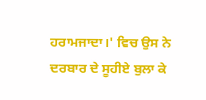ਹਰਾਮਜਾਦਾ।' ਵਿਚ ਉਸ ਨੇ ਦਰਬਾਰ ਦੇ ਸੂਹੀਏ ਬੁਲਾ ਕੇ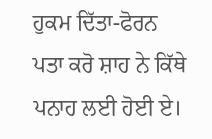ਹੁਕਮ ਦਿੱਤਾ-ਫੋਰਨ ਪਤਾ ਕਰੋ ਸ਼ਾਹ ਨੇ ਕਿੱਥੇ ਪਨਾਹ ਲਈ ਹੋਈ ਏ।